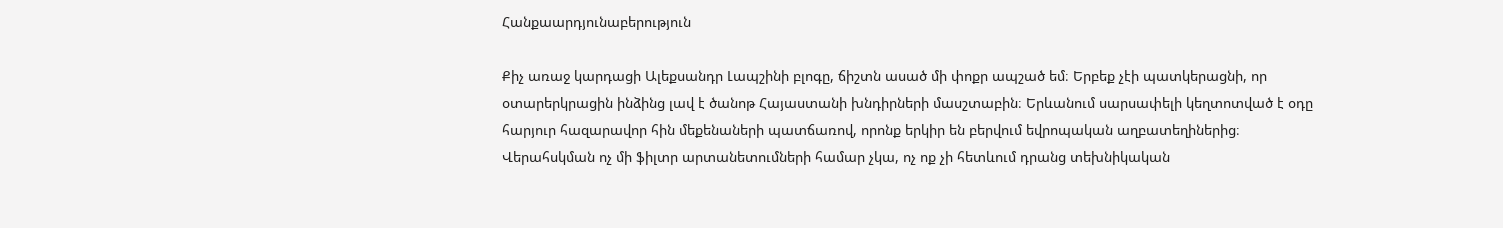Հանքաարդյունաբերություն

Քիչ առաջ կարդացի Ալեքսանդր Լապշինի բլոգը, ճիշտն ասած մի փոքր ապշած եմ։ Երբեք չէի պատկերացնի, որ օտարերկրացին ինձինց լավ է ծանոթ Հայաստանի խնդիրների մասշտաբին։ Երևանում սարսափելի կեղտոտված է օդը հարյուր հազարավոր հին մեքենաների պատճառով, որոնք երկիր են բերվում եվրոպական աղբատեղիներից։ Վերահսկման ոչ մի ֆիլտր արտանետումների համար չկա, ոչ ոք չի հետևում դրանց տեխնիկական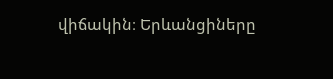վիճակին։ Երևանցիները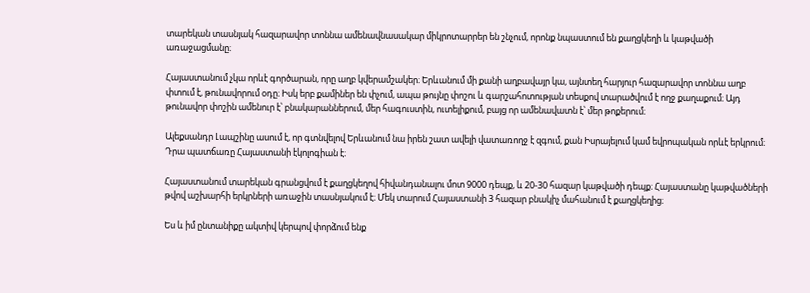տարեկան տասնյակ հազարավոր տոննա ամենավնասակար միկրոտարրեր են շնչում, որոնք նպաստում են քաղցկեղի և կաթվածի առաջացմանը։

Հայաստանում չկա որևէ գործարան, որը աղբ կվերամշակեր։ Երևանում մի քանի աղբավայր կա, այնտեղ հարյուր հազարավոր տոննա աղբ փտում է, թունավորում օդը։ Իսկ երբ քամիներ են փչում, ապա թույնը փոշու և գարշահոտության տեսքով տարածվում է ողջ քաղաքում։ Այդ թունավոր փոշին ամենուր է՝ բնակարաններում, մեր հագուստին, ուտելիքում, բայց որ ամենավատն է՝ մեր թոքերում։

Ալեքսանդր Լապշինը ասում է, որ գտնվելով Երևանում նա իրեն շատ ավելի վատառողջ է զգում, քան Իսրայելում կամ եվրոպական որևէ երկրում։ Դրա պատճառը Հայաստանի էկոլոգիան է։

Հայաստանում տարեկան գրանցվում է քաղցկեղով հիվանդանալու մոտ 9000 դեպք, և 20-30 հազար կաթվածի դեպք։ Հայաստանը կաթվածների թվով աշխարհի երկրների առաջին տասնյակում է։ Մեկ տարում Հայաստանի 3 հազար բնակիչ մահանում է քաղցկեղից։

Ես և իմ ընտանիքը ակտիվ կերպով փորձում ենք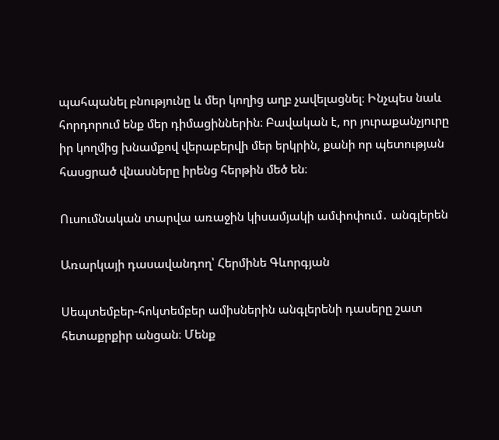պահպանել բնությունը և մեր կողից աղբ չավելացնել։ Ինչպես նաև հորդորում ենք մեր դիմացիններին։ Բավական է, որ յուրաքանչյուրը իր կողմից խնամքով վերաբերվի մեր երկրին, քանի որ պետության հասցրած վնասները իրենց հերթին մեծ են։

Ուսումնական տարվա առաջին կիսամյակի ամփոփում․ անգլերեն

Առարկայի դասավանդող՝ Հերմինե Գևորգյան

Սեպտեմբեր-հոկտեմբեր ամիսներին անգլերենի դասերը շատ հետաքրքիր անցան։ Մենք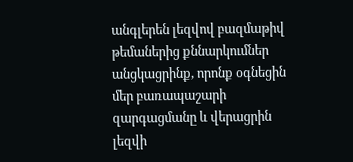անգլերեն լեզվով բազմաթիվ թեմաներից քննարկումներ անցկացրինք, որոնք օգնեցին մեր բառապաշարի զարգացմանը և վերացրին լեզվի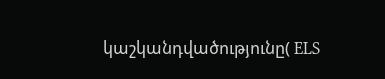կաշկանդվածությունը( ELS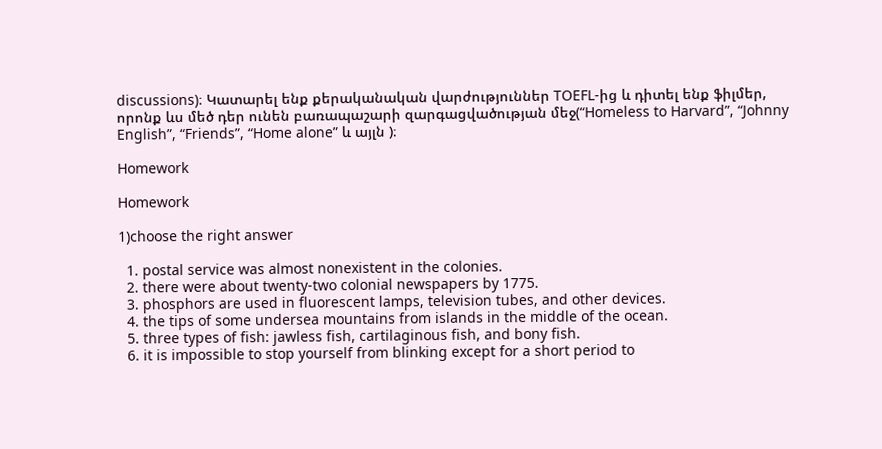discussions)։ Կատարել ենք քերականական վարժություններ TOEFL-ից և դիտել ենք ֆիլմեր, որոնք ևս մեծ դեր ունեն բառապաշարի զարգացվածության մեջ(“Homeless to Harvard”, “Johnny English”, “Friends”, “Home alone” և այլն )։

Homework

Homework

1)choose the right answer

  1. postal service was almost nonexistent in the colonies.
  2. there were about twenty-two colonial newspapers by 1775.
  3. phosphors are used in fluorescent lamps, television tubes, and other devices.
  4. the tips of some undersea mountains from islands in the middle of the ocean.
  5. three types of fish: jawless fish, cartilaginous fish, and bony fish.
  6. it is impossible to stop yourself from blinking except for a short period to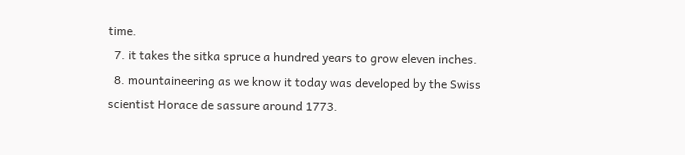time.
  7. it takes the sitka spruce a hundred years to grow eleven inches.
  8. mountaineering as we know it today was developed by the Swiss scientist Horace de sassure around 1773.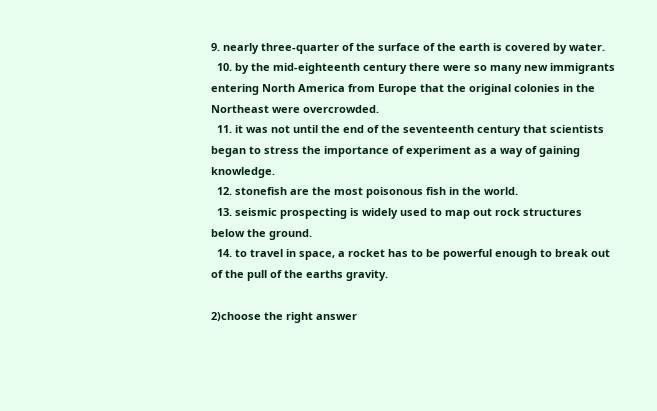9. nearly three-quarter of the surface of the earth is covered by water.
  10. by the mid-eighteenth century there were so many new immigrants entering North America from Europe that the original colonies in the Northeast were overcrowded.
  11. it was not until the end of the seventeenth century that scientists began to stress the importance of experiment as a way of gaining knowledge.
  12. stonefish are the most poisonous fish in the world.
  13. seismic prospecting is widely used to map out rock structures below the ground.
  14. to travel in space, a rocket has to be powerful enough to break out of the pull of the earths gravity.

2)choose the right answer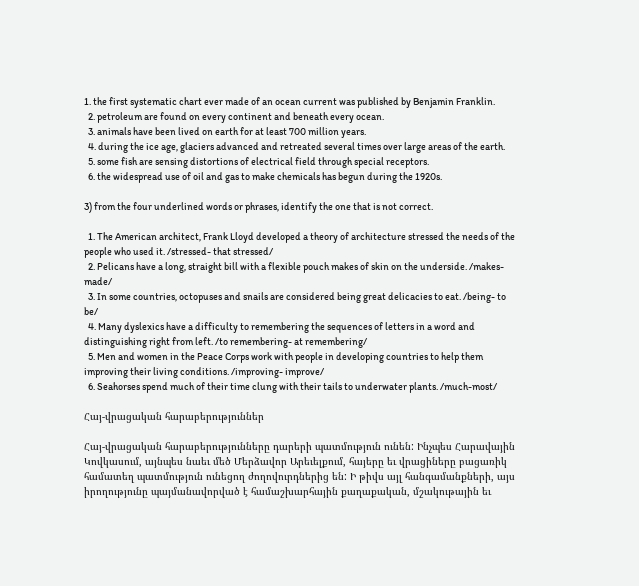1. the first systematic chart ever made of an ocean current was published by Benjamin Franklin.
  2. petroleum are found on every continent and beneath every ocean.
  3. animals have been lived on earth for at least 700 million years.
  4. during the ice age, glaciers advanced and retreated several times over large areas of the earth.
  5. some fish are sensing distortions of electrical field through special receptors.
  6. the widespread use of oil and gas to make chemicals has begun during the 1920s.

3) from the four underlined words or phrases, identify the one that is not correct.

  1. The American architect, Frank Lloyd developed a theory of architecture stressed the needs of the people who used it. /stressed- that stressed/
  2. Pelicans have a long, straight bill with a flexible pouch makes of skin on the underside. /makes- made/
  3. In some countries, octopuses and snails are considered being great delicacies to eat. /being- to be/
  4. Many dyslexics have a difficulty to remembering the sequences of letters in a word and distinguishing right from left. /to remembering- at remembering/
  5. Men and women in the Peace Corps work with people in developing countries to help them improving their living conditions. /improving- improve/
  6. Seahorses spend much of their time clung with their tails to underwater plants. /much-most/

Հայ-վրացական հարաբերություններ

Հայ-վրացական հարաբերությունները դարերի պատմություն ունեն: Ինչպես Հարավային Կովկասում, այնպես նաեւ մեծ Մերձավոր Արեւելքում, հայերը եւ վրացիները բացառիկ համատեղ պատմություն ունեցող ժողովուրդներից են: Ի թիվս այլ հանգամանքների, այս իրողությունը պայմանավորված է համաշխարհային քաղաքական, մշակութային եւ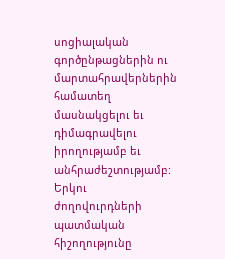սոցիալական գործընթացներին ու մարտահրավերներին համատեղ մասնակցելու եւ դիմագրավելու իրողությամբ եւ անհրաժեշտությամբ: Երկու ժողովուրդների պատմական հիշողությունը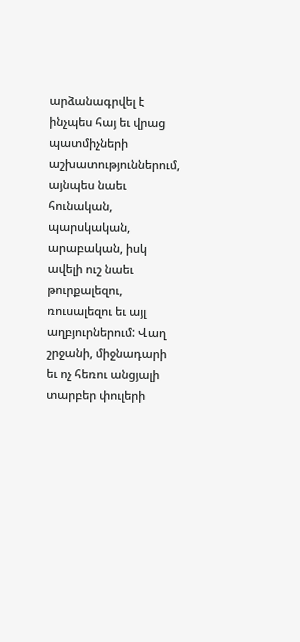արձանագրվել է ինչպես հայ եւ վրաց պատմիչների աշխատություններում, այնպես նաեւ հունական, պարսկական, արաբական, իսկ ավելի ուշ նաեւ թուրքալեզու, ռուսալեզու եւ այլ աղբյուրներում: Վաղ շրջանի, միջնադարի եւ ոչ հեռու անցյալի տարբեր փուլերի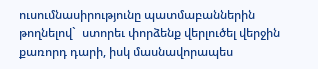ուսումնասիրությունը պատմաբաններին թողնելով`  ստորեւ փորձենք վերլուծել վերջին քառորդ դարի, իսկ մասնավորապես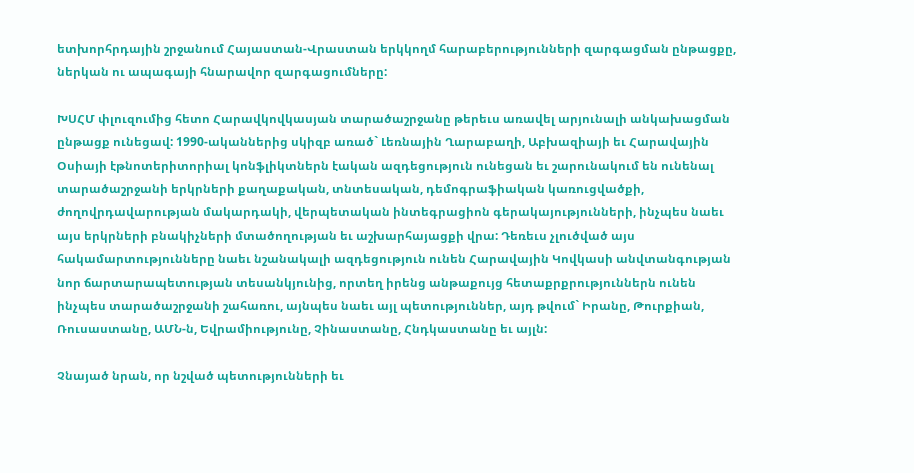ետխորհրդային շրջանում Հայաստան-Վրաստան երկկողմ հարաբերությունների զարգացման ընթացքը, ներկան ու ապագայի հնարավոր զարգացումները:

ԽՍՀՄ փլուզումից հետո Հարավկովկասյան տարածաշրջանը թերեւս առավել արյունալի անկախացման ընթացք ունեցավ: 1990-ականներից սկիզբ առած` Լեռնային Ղարաբաղի, Աբխազիայի եւ Հարավային Օսիայի էթնոտերիտորիալ կոնֆլիկտներն էական ազդեցություն ունեցան եւ շարունակում են ունենալ տարածաշրջանի երկրների քաղաքական, տնտեսական, դեմոգրաֆիական կառուցվածքի, ժողովրդավարության մակարդակի, վերպետական ինտեգրացիոն գերակայությունների, ինչպես նաեւ այս երկրների բնակիչների մտածողության եւ աշխարհայացքի վրա: Դեռեւս չլուծված այս հակամարտությունները նաեւ նշանակալի ազդեցություն ունեն Հարավային Կովկասի անվտանգության նոր ճարտարապետության տեսանկյունից, որտեղ իրենց անթաքույց հետաքրքրություններն ունեն ինչպես տարածաշրջանի շահառու, այնպես նաեւ այլ պետություններ, այդ թվում` Իրանը, Թուրքիան, Ռուսաստանը, ԱՄՆ-ն, Եվրամիությունը, Չինաստանը, Հնդկաստանը եւ այլն:

Չնայած նրան, որ նշված պետությունների եւ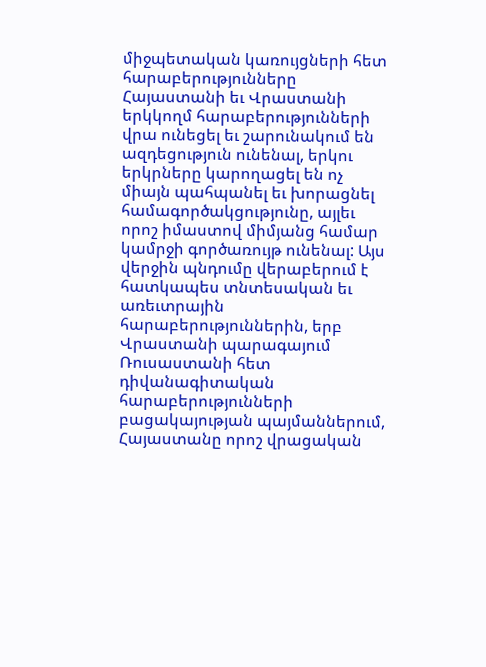միջպետական կառույցների հետ հարաբերությունները Հայաստանի եւ Վրաստանի երկկողմ հարաբերությունների վրա ունեցել եւ շարունակում են ազդեցություն ունենալ, երկու երկրները կարողացել են ոչ միայն պահպանել եւ խորացնել համագործակցությունը, այլեւ որոշ իմաստով միմյանց համար կամրջի գործառույթ ունենալ: Այս վերջին պնդումը վերաբերում է հատկապես տնտեսական եւ առեւտրային հարաբերություններին, երբ Վրաստանի պարագայում Ռուսաստանի հետ դիվանագիտական հարաբերությունների բացակայության պայմաններում, Հայաստանը որոշ վրացական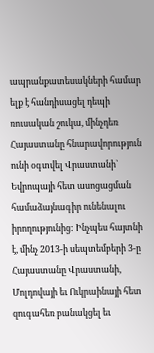ապրանքատեսակների համար ելք է հանդիսացել դեպի ռուսական շուկա, մինչդեռ Հայաստանը հնարավորություն ունի օգտվել Վրաստանի` Եվրոպայի հետ ասոցացման համաձայնագիր ունենալու իրողությունից: Ինչպես հայտնի է, մինչ 2013-ի սեպտեմբերի 3-ը Հայաստանը Վրաստանի, Մոլդովայի եւ Ուկրաինայի հետ զուգահեռ բանակցել եւ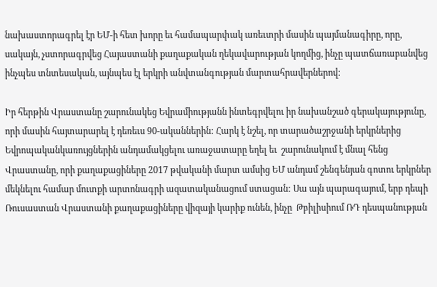նախաստորագրել էր ԵՄ-ի հետ խորը եւ համապարփակ առեւտրի մասին պայմանագիրը, որը, սակայն, չստորագրվեց Հայաստանի քաղաքական ղեկավարության կողմից, ինչը պատճառաբանվեց ինչպես տնտեսական, այնպես էլ երկրի անվտանգության մարտահրավերներով:

Իր հերթին Վրաստանը շարունակեց Եվրամիությանն ինտեգրվելու իր նախանշած գերակայությունը, որի մասին հայտարարել է դեռեւս 90-ականներին: Հարկ է նշել, որ տարածաշրջանի երկրներից Եվրոպականկառույցներին անդամակցելու առաջատարը եղել եւ  շարունակում է մնալ հենց Վրաստանը, որի քաղաքացիները 2017 թվականի մարտ ամսից ԵՄ անդամ շենգենյան գոտու երկրներ մեկնելու համար մուտքի արտոնագրի ազատականացում ստացան: Սա այն պարագայում, երբ դեպի Ռուսաստան Վրաստանի քաղաքացիները վիզայի կարիք ունեն, ինչը  Թբիլիսիում ՌԴ դեսպանության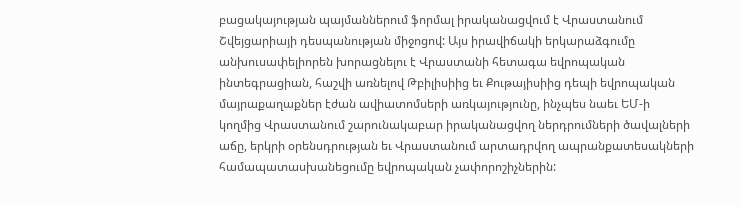բացակայության պայմաններում ֆորմալ իրականացվում է Վրաստանում Շվեյցարիայի դեսպանության միջոցով: Այս իրավիճակի երկարաձգումը անխուսափելիորեն խորացնելու է Վրաստանի հետագա եվրոպական ինտեգրացիան, հաշվի առնելով Թբիլիսիից եւ Քութայիսիից դեպի եվրոպական մայրաքաղաքներ էժան ավիատոմսերի առկայությունը, ինչպես նաեւ ԵՄ-ի կողմից Վրաստանում շարունակաբար իրականացվող ներդրումների ծավալների աճը, երկրի օրենսդրության եւ Վրաստանում արտադրվող ապրանքատեսակների համապատասխանեցումը եվրոպական չափորոշիչներին: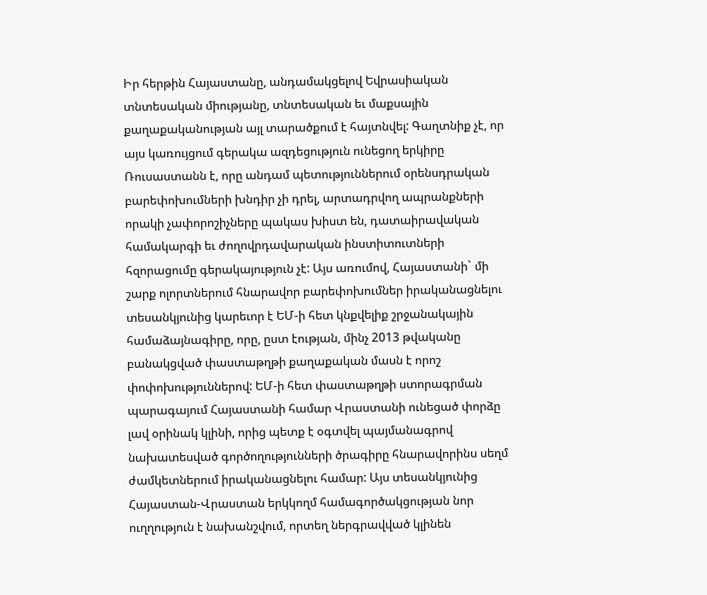Իր հերթին Հայաստանը, անդամակցելով Եվրասիական տնտեսական միությանը, տնտեսական եւ մաքսային քաղաքականության այլ տարածքում է հայտնվել: Գաղտնիք չէ, որ այս կառույցում գերակա ազդեցություն ունեցող երկիրը Ռուսաստանն է, որը անդամ պետություններում օրենսդրական բարեփոխումների խնդիր չի դրել, արտադրվող ապրանքների որակի չափորոշիչները պակաս խիստ են, դատաիրավական համակարգի եւ ժողովրդավարական ինստիտուտների հզորացումը գերակայություն չէ: Այս առումով, Հայաստանի` մի շարք ոլորտներում հնարավոր բարեփոխումներ իրականացնելու տեսանկյունից կարեւոր է ԵՄ-ի հետ կնքվելիք շրջանակային համաձայնագիրը, որը, ըստ էության, մինչ 2013 թվականը բանակցված փաստաթղթի քաղաքական մասն է որոշ փոփոխություններով: ԵՄ-ի հետ փաստաթղթի ստորագրման պարագայում Հայաստանի համար Վրաստանի ունեցած փորձը լավ օրինակ կլինի, որից պետք է օգտվել պայմանագրով նախատեսված գործողությունների ծրագիրը հնարավորինս սեղմ ժամկետներում իրականացնելու համար: Այս տեսանկյունից Հայաստան-Վրաստան երկկողմ համագործակցության նոր ուղղություն է նախանշվում, որտեղ ներգրավված կլինեն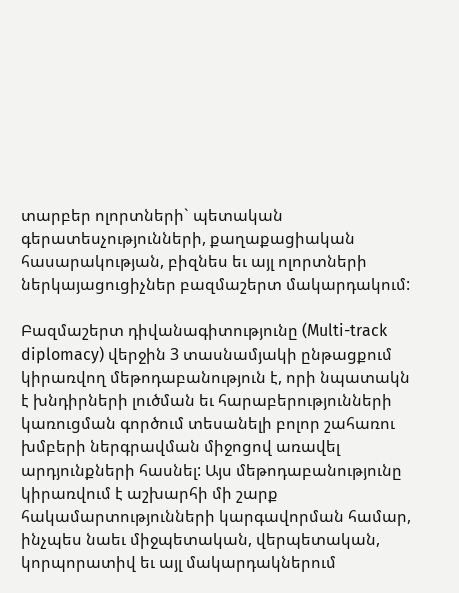տարբեր ոլորտների` պետական գերատեսչությունների, քաղաքացիական հասարակության, բիզնես եւ այլ ոլորտների ներկայացուցիչներ բազմաշերտ մակարդակում:

Բազմաշերտ դիվանագիտությունը (Multi-track diplomacy) վերջին 3 տասնամյակի ընթացքում կիրառվող մեթոդաբանություն է, որի նպատակն է խնդիրների լուծման եւ հարաբերությունների կառուցման գործում տեսանելի բոլոր շահառու խմբերի ներգրավման միջոցով առավել արդյունքների հասնել: Այս մեթոդաբանությունը կիրառվում է աշխարհի մի շարք հակամարտությունների կարգավորման համար, ինչպես նաեւ միջպետական, վերպետական, կորպորատիվ եւ այլ մակարդակներում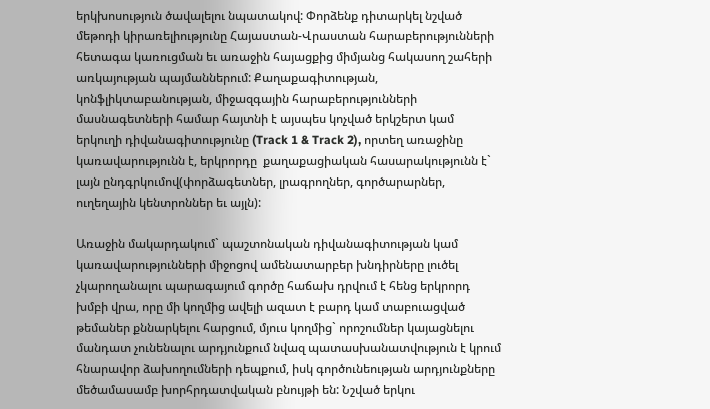երկխոսություն ծավալելու նպատակով: Փորձենք դիտարկել նշված մեթոդի կիրառելիությունը Հայաստան-Վրաստան հարաբերությունների հետագա կառուցման եւ առաջին հայացքից միմյանց հակասող շահերի առկայության պայմաններում: Քաղաքագիտության, կոնֆլիկտաբանության, միջազգային հարաբերությունների մասնագետների համար հայտնի է այսպես կոչված երկշերտ կամ երկուղի դիվանագիտությունը (Track 1 & Track 2), որտեղ առաջինը կառավարությունն է, երկրորդը  քաղաքացիական հասարակությունն է` լայն ընդգրկումով(փորձագետներ, լրագրողներ, գործարարներ, ուղեղային կենտրոններ եւ այլն):

Առաջին մակարդակում` պաշտոնական դիվանագիտության կամ կառավարությունների միջոցով ամենատարբեր խնդիրները լուծել չկարողանալու պարագայում գործը հաճախ դրվում է հենց երկրորդ խմբի վրա, որը մի կողմից ավելի ազատ է բարդ կամ տաբուացված թեմաներ քննարկելու հարցում, մյուս կողմից` որոշումներ կայացնելու մանդատ չունենալու արդյունքում նվազ պատասխանատվություն է կրում հնարավոր ձախողումների դեպքում, իսկ գործունեության արդյունքները մեծամասամբ խորհրդատվական բնույթի են: Նշված երկու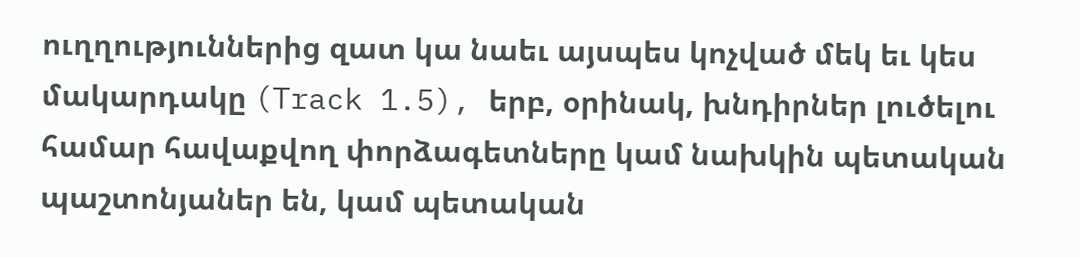ուղղություններից զատ կա նաեւ այսպես կոչված մեկ եւ կես մակարդակը (Track 1.5), երբ, օրինակ, խնդիրներ լուծելու համար հավաքվող փորձագետները կամ նախկին պետական պաշտոնյաներ են, կամ պետական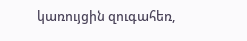կառույցին զուգահեռ,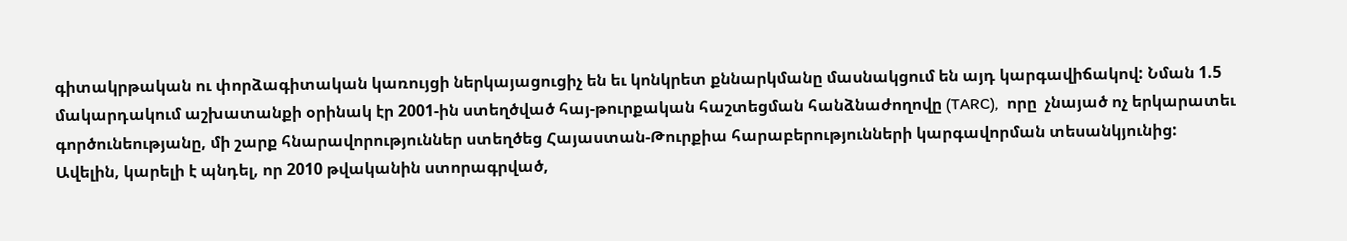գիտակրթական ու փորձագիտական կառույցի ներկայացուցիչ են եւ կոնկրետ քննարկմանը մասնակցում են այդ կարգավիճակով: Նման 1.5 մակարդակում աշխատանքի օրինակ էր 2001-ին ստեղծված հայ-թուրքական հաշտեցման հանձնաժողովը (TARC),  որը  չնայած ոչ երկարատեւ գործունեությանը, մի շարք հնարավորություններ ստեղծեց Հայաստան-Թուրքիա հարաբերությունների կարգավորման տեսանկյունից: Ավելին, կարելի է պնդել, որ 2010 թվականին ստորագրված,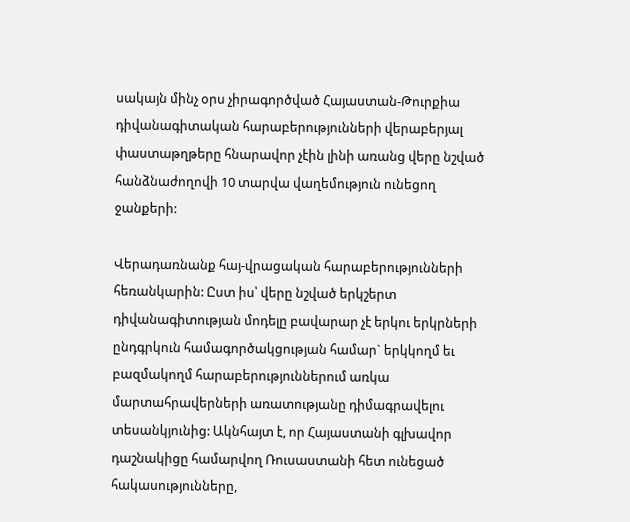սակայն մինչ օրս չիրագործված Հայաստան-Թուրքիա դիվանագիտական հարաբերությունների վերաբերյալ փաստաթղթերը հնարավոր չէին լինի առանց վերը նշված հանձնաժողովի 10 տարվա վաղեմություն ունեցող ջանքերի:

Վերադառնանք հայ-վրացական հարաբերությունների հեռանկարին: Ըստ իս՝ վերը նշված երկշերտ դիվանագիտության մոդելը բավարար չէ երկու երկրների ընդգրկուն համագործակցության համար` երկկողմ եւ բազմակողմ հարաբերություններում առկա մարտահրավերների առատությանը դիմագրավելու տեսանկյունից: Ակնհայտ է, որ Հայաստանի գլխավոր դաշնակիցը համարվող Ռուսաստանի հետ ունեցած հակասությունները,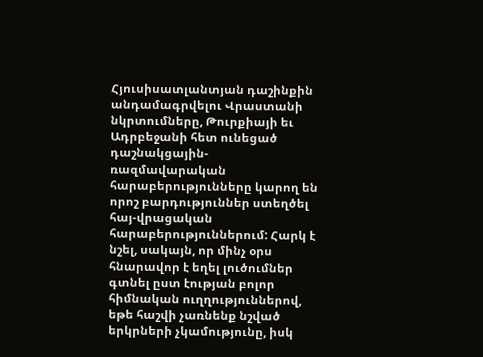Հյուսիսատլանտյան դաշինքին անդամագրվելու Վրաստանի նկրտումները, Թուրքիայի եւ Ադրբեջանի հետ ունեցած դաշնակցային-ռազմավարական հարաբերությունները կարող են որոշ բարդություններ ստեղծել հայ-վրացական հարաբերություններում: Հարկ է նշել, սակայն, որ մինչ օրս հնարավոր է եղել լուծումներ գտնել ըստ էության բոլոր հիմնական ուղղություններով, եթե հաշվի չառնենք նշված երկրների չկամությունը, իսկ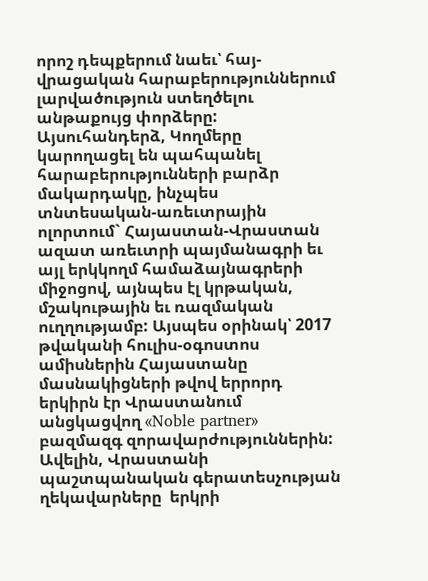որոշ դեպքերում նաեւ՝ հայ-վրացական հարաբերություններում լարվածություն ստեղծելու անթաքույց փորձերը: Այսուհանդերձ, Կողմերը կարողացել են պահպանել հարաբերությունների բարձր մակարդակը, ինչպես տնտեսական-առեւտրային ոլորտում` Հայաստան-Վրաստան ազատ առեւտրի պայմանագրի եւ այլ երկկողմ համաձայնագրերի միջոցով, այնպես էլ կրթական, մշակութային եւ ռազմական ուղղությամբ: Այսպես օրինակ՝ 2017 թվականի հուլիս-օգոստոս ամիսներին Հայաստանը մասնակիցների թվով երրորդ երկիրն էր Վրաստանում անցկացվող «Noble partner» բազմազգ զորավարժություններին: Ավելին, Վրաստանի պաշտպանական գերատեսչության ղեկավարները  երկրի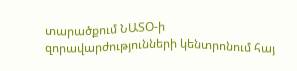տարածքում ՆԱՏՕ-ի զորավարժությունների կենտրոնում հայ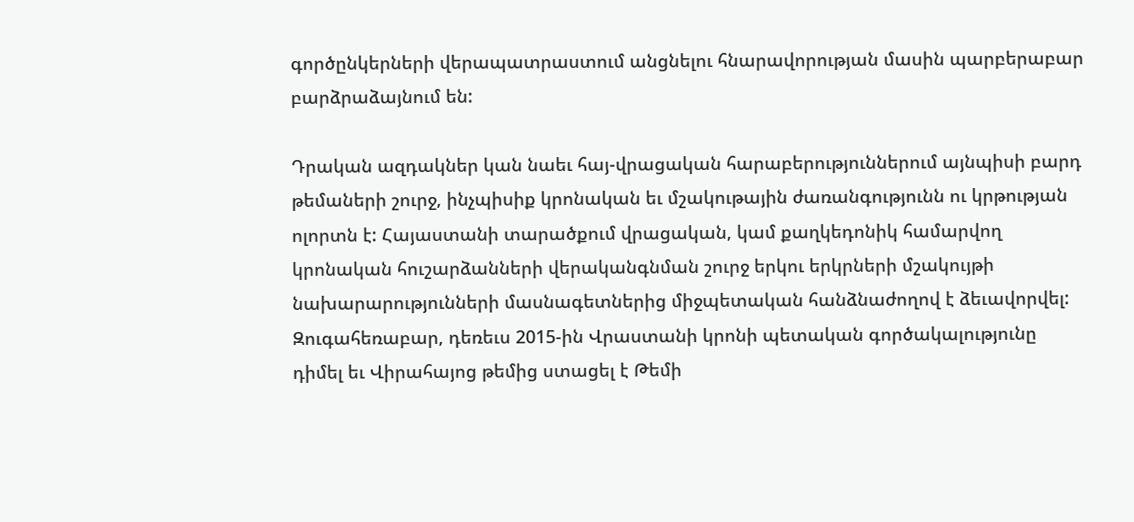գործընկերների վերապատրաստում անցնելու հնարավորության մասին պարբերաբար բարձրաձայնում են:

Դրական ազդակներ կան նաեւ հայ-վրացական հարաբերություններում այնպիսի բարդ թեմաների շուրջ, ինչպիսիք կրոնական եւ մշակութային ժառանգությունն ու կրթության ոլորտն է: Հայաստանի տարածքում վրացական, կամ քաղկեդոնիկ համարվող կրոնական հուշարձանների վերականգնման շուրջ երկու երկրների մշակույթի նախարարությունների մասնագետներից միջպետական հանձնաժողով է ձեւավորվել: Զուգահեռաբար, դեռեւս 2015-ին Վրաստանի կրոնի պետական գործակալությունը դիմել եւ Վիրահայոց թեմից ստացել է Թեմի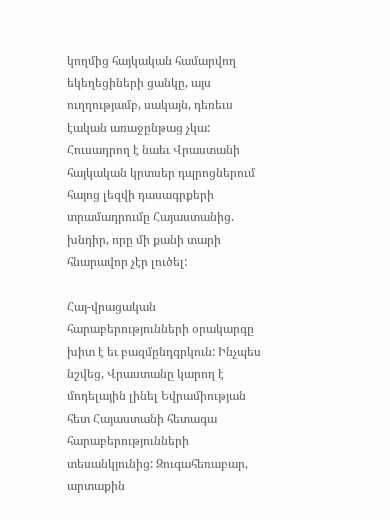կողմից հայկական համարվող եկեղեցիների ցանկը, այս ուղղությամբ, սակայն, դեռեւս էական առաջընթաց չկա: Հուսադրող է նաեւ Վրաստանի հայկական կրտսեր դպրոցներում հայոց լեզվի դասագրքերի տրամադրումը Հայաստանից. խնդիր, որը մի քանի տարի հնարավոր չէր լուծել:

Հայ-վրացական հարաբերությունների օրակարգը խիտ է եւ բազմընդգրկուն: Ինչպես նշվեց, Վրաստանը կարող է մոդելային լինել Եվրամիության հետ Հայաստանի հետագա հարաբերությունների տեսանկյունից: Զուգահեռաբար, արտաքին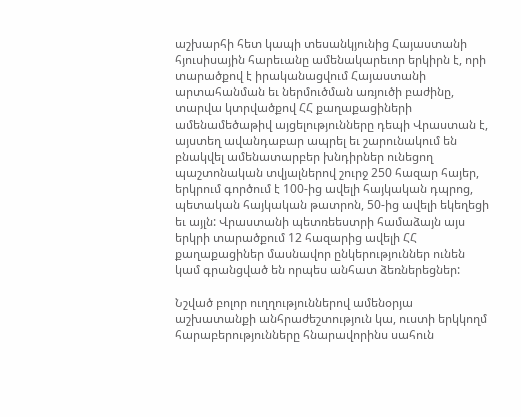աշխարհի հետ կապի տեսանկյունից Հայաստանի հյուսիսային հարեւանը ամենակարեւոր երկիրն է, որի տարածքով է իրականացվում Հայաստանի արտահանման եւ ներմուծման առյուծի բաժինը, տարվա կտրվածքով ՀՀ քաղաքացիների ամենամեծաթիվ այցելությունները դեպի Վրաստան է, այստեղ ավանդաբար ապրել եւ շարունակում են բնակվել ամենատարբեր խնդիրներ ունեցող պաշտոնական տվյալներով շուրջ 250 հազար հայեր, երկրում գործում է 100-ից ավելի հայկական դպրոց, պետական հայկական թատրոն, 50-ից ավելի եկեղեցի եւ այլն: Վրաստանի պետռեեստրի համաձայն այս երկրի տարածքում 12 հազարից ավելի ՀՀ քաղաքացիներ մասնավոր ընկերություններ ունեն  կամ գրանցված են որպես անհատ ձեռներեցներ:

Նշված բոլոր ուղղություններով ամենօրյա աշխատանքի անհրաժեշտություն կա, ուստի երկկողմ հարաբերությունները հնարավորինս սահուն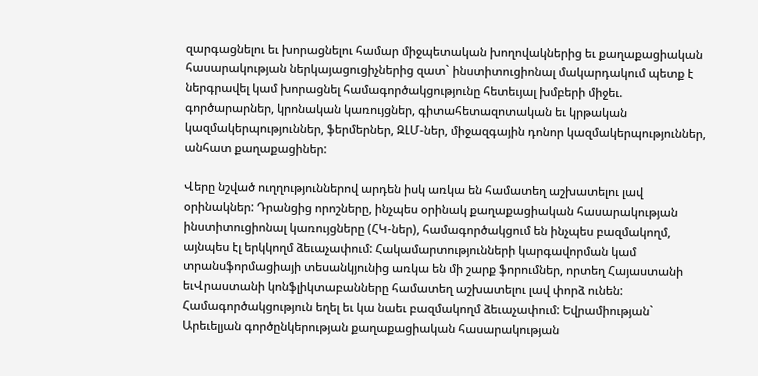զարգացնելու եւ խորացնելու համար միջպետական խողովակներից եւ քաղաքացիական հասարակության ներկայացուցիչներից զատ` ինստիտուցիոնալ մակարդակում պետք է ներգրավել կամ խորացնել համագործակցությունը հետեւյալ խմբերի միջեւ. գործարարներ, կրոնական կառույցներ, գիտահետազոտական եւ կրթական կազմակերպություններ, ֆերմերներ, ԶԼՄ-ներ, միջազգային դոնոր կազմակերպություններ, անհատ քաղաքացիներ:

Վերը նշված ուղղություններով արդեն իսկ առկա են համատեղ աշխատելու լավ օրինակներ: Դրանցից որոշները, ինչպես օրինակ քաղաքացիական հասարակության ինստիտուցիոնալ կառույցները (ՀԿ-ներ), համագործակցում են ինչպես բազմակողմ, այնպես էլ երկկողմ ձեւաչափում: Հակամարտությունների կարգավորման կամ տրանսֆորմացիայի տեսանկյունից առկա են մի շարք ֆորումներ, որտեղ Հայաստանի եւՎրաստանի կոնֆլիկտաբանները համատեղ աշխատելու լավ փորձ ունեն: Համագործակցություն եղել եւ կա նաեւ բազմակողմ ձեւաչափում: Եվրամիության` Արեւելյան գործընկերության քաղաքացիական հասարակության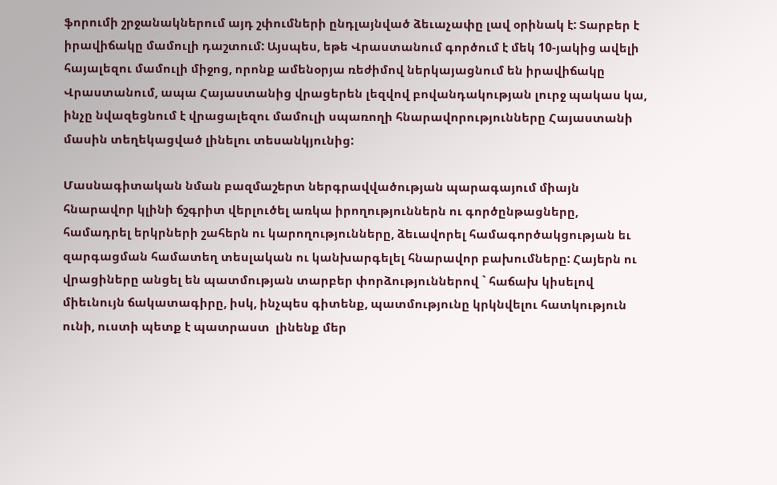ֆորումի շրջանակներում այդ շփումների ընդլայնված ձեւաչափը լավ օրինակ է: Տարբեր է իրավիճակը մամուլի դաշտում: Այսպես, եթե Վրաստանում գործում է մեկ 10-յակից ավելի հայալեզու մամուլի միջոց, որոնք ամենօրյա ռեժիմով ներկայացնում են իրավիճակը Վրաստանում, ապա Հայաստանից վրացերեն լեզվով բովանդակության լուրջ պակաս կա, ինչը նվազեցնում է վրացալեզու մամուլի սպառողի հնարավորությունները Հայաստանի մասին տեղեկացված լինելու տեսանկյունից:

Մասնագիտական նման բազմաշերտ ներգրավվածության պարագայում միայն հնարավոր կլինի ճշգրիտ վերլուծել առկա իրողություններն ու գործընթացները, համադրել երկրների շահերն ու կարողությունները, ձեւավորել համագործակցության եւ զարգացման համատեղ տեսլական ու կանխարգելել հնարավոր բախումները: Հայերն ու վրացիները անցել են պատմության տարբեր փորձություններով ` հաճախ կիսելով միեւնույն ճակատագիրը, իսկ, ինչպես գիտենք, պատմությունը կրկնվելու հատկություն ունի, ուստի պետք է պատրաստ  լինենք մեր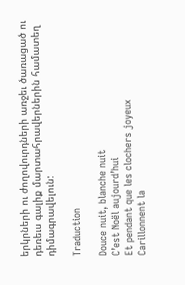երկրների ու ժողովուրդների առջեւ ծառացած ու դեռեւս գալիք մարտահրավերներին համատեղ դիմագրավելուն:

Traduction

Douce nuit, blanche nuit
C’est Noël aujourd’hui
Et pendant que les clochers joyeux
Carillonnent la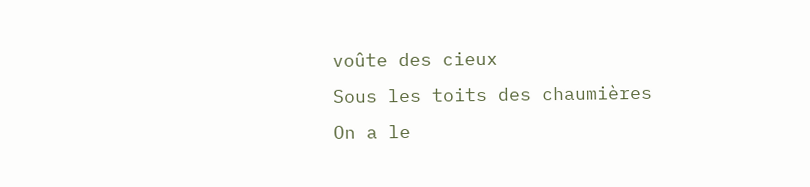voûte des cieux
Sous les toits des chaumières
On a le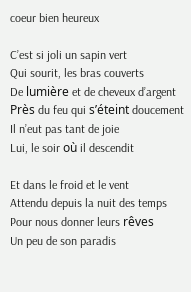coeur bien heureux

C’est si joli un sapin vert
Qui sourit, les bras couverts
De lumière et de cheveux d’argent
Près du feu qui s’éteint doucement
Il n’eut pas tant de joie
Lui, le soir où il descendit

Et dans le froid et le vent
Attendu depuis la nuit des temps
Pour nous donner leurs rêves
Un peu de son paradis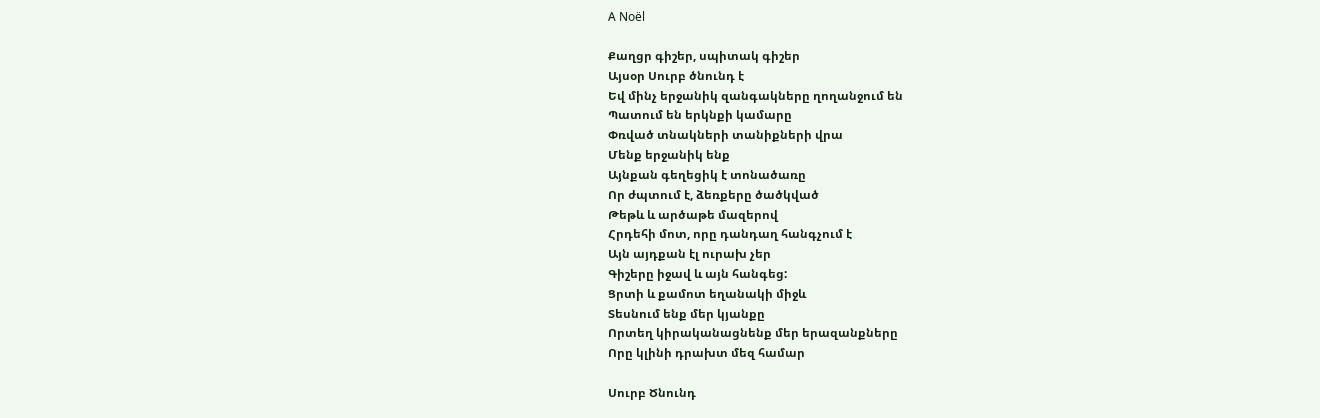A Noël

Քաղցր գիշեր, սպիտակ գիշեր
Այսօր Սուրբ ծնունդ է
Եվ մինչ երջանիկ զանգակները ղողանջում են
Պատում են երկնքի կամարը
Փռված տնակների տանիքների վրա
Մենք երջանիկ ենք
Այնքան գեղեցիկ է տոնածառը
Որ ժպտում է, ձեռքերը ծածկված
Թեթև և արծաթե մազերով
Հրդեհի մոտ, որը դանդաղ հանգչում է
Այն այդքան էլ ուրախ չեր
Գիշերը իջավ և այն հանգեց:
Ցրտի և քամոտ եղանակի միջև
Տեսնում ենք մեր կյանքը
Որտեղ կիրականացնենք մեր երազանքները
Որը կլինի դրախտ մեզ համար

Սուրբ Ծնունդ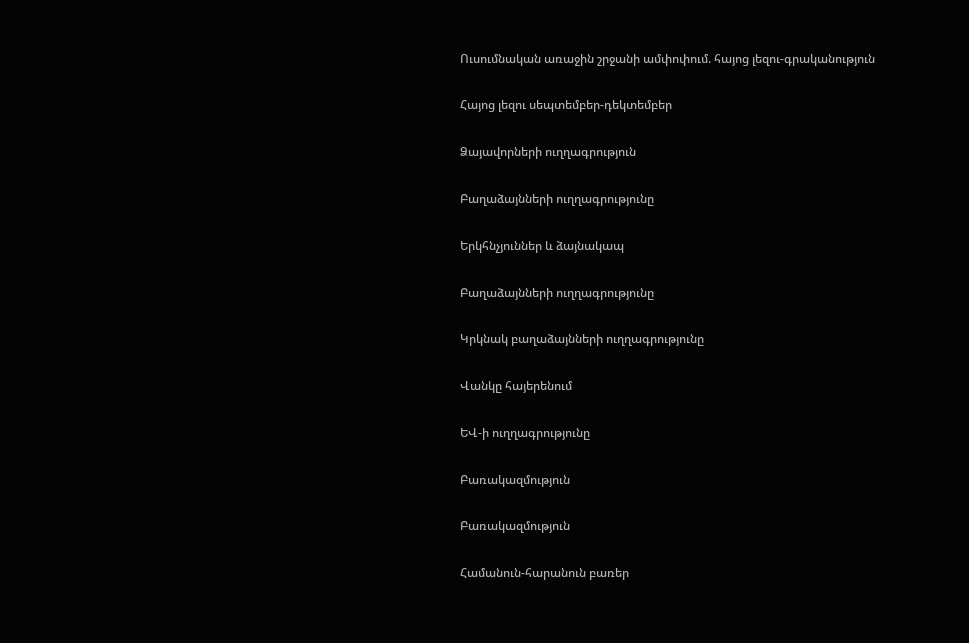Ուսումնական առաջին շրջանի ամփոփում. հայոց լեզու-գրականություն

Հայոց լեզու սեպտեմբեր-դեկտեմբեր

Ձայավորների ուղղագրություն

Բաղաձայնների ուղղագրությունը

Երկհնչյուններ և ձայնակապ

Բաղաձայնների ուղղագրությունը

Կրկնակ բաղաձայնների ուղղագրությունը

Վանկը հայերենում

ԵՎ-ի ուղղագրությունը

Բառակազմություն

Բառակազմություն

Համանուն-հարանուն բառեր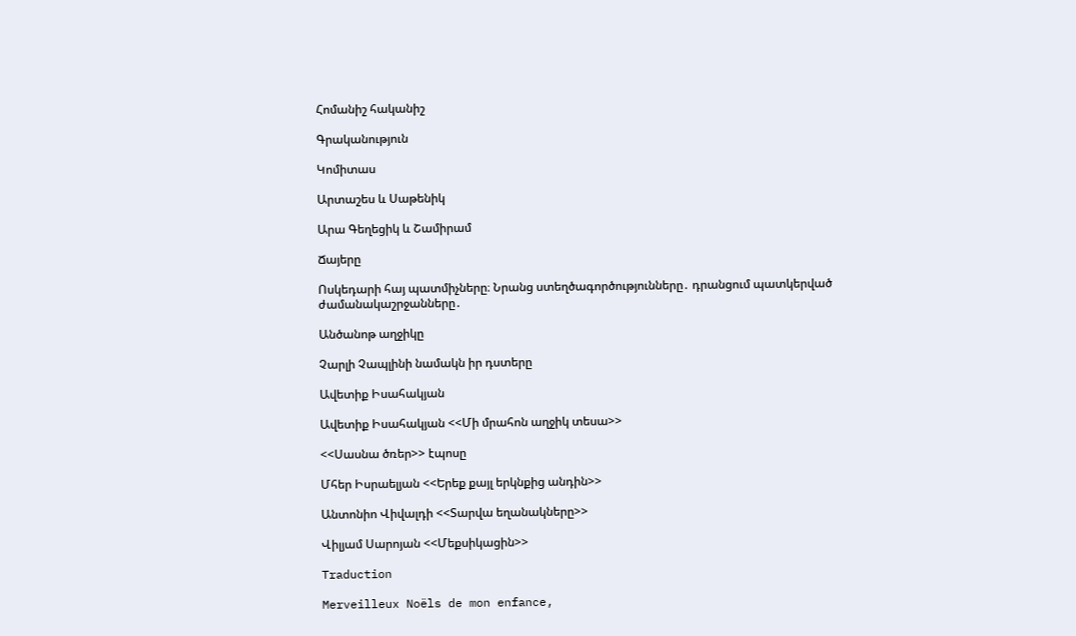Հոմանիշ հականիշ

Գրականություն

Կոմիտաս

Արտաշես և Սաթենիկ

Արա Գեղեցիկ և Շամիրամ

Ճայերը

Ոսկեդարի հայ պատմիչները։ Նրանց ստեղծագործությունները․ դրանցում պատկերված ժամանակաշրջանները․

Անծանոթ աղջիկը

Չարլի Չապլինի նամակն իր դստերը

Ավետիք Իսահակյան

Ավետիք Իսահակյան <<Մի մրահոն աղջիկ տեսա>>

<<Սասնա ծռեր>> էպոսը

Մհեր Իսրաելյան <<Երեք քայլ երկնքից անդին>>

Անտոնիո Վիվալդի <<Տարվա եղանակները>>

Վիլյամ Սարոյան <<Մեքսիկացին>>

Traduction

Merveilleux Noëls de mon enfance,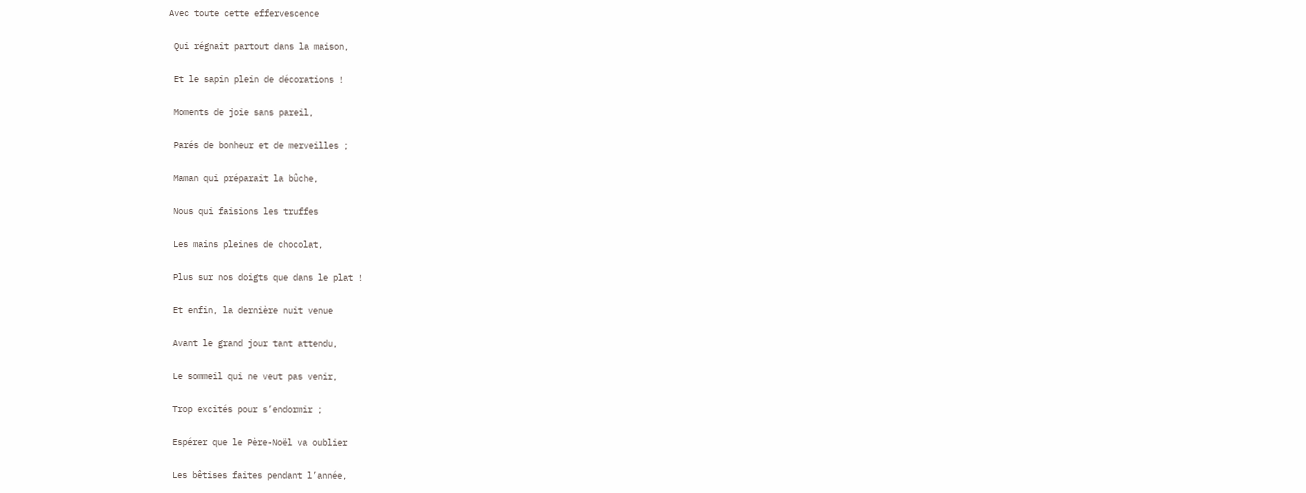Avec toute cette effervescence

 Qui régnait partout dans la maison,

 Et le sapin plein de décorations !

 Moments de joie sans pareil,

 Parés de bonheur et de merveilles ;

 Maman qui préparait la bûche,

 Nous qui faisions les truffes

 Les mains pleines de chocolat,

 Plus sur nos doigts que dans le plat !

 Et enfin, la dernière nuit venue

 Avant le grand jour tant attendu,

 Le sommeil qui ne veut pas venir,

 Trop excités pour s’endormir ;

 Espérer que le Père-Noël va oublier

 Les bêtises faites pendant l’année,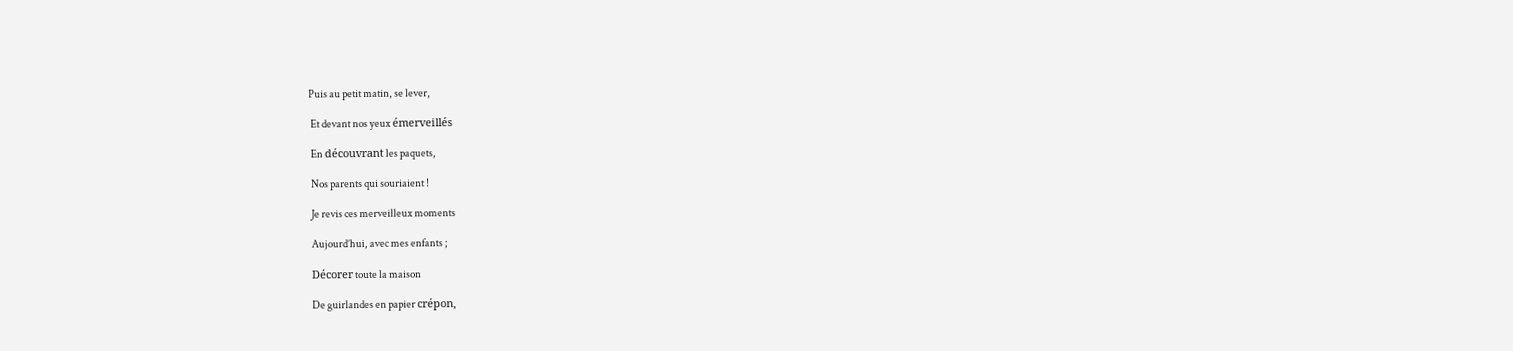Puis au petit matin, se lever,

 Et devant nos yeux émerveillés

 En découvrant les paquets,

 Nos parents qui souriaient !

 Je revis ces merveilleux moments

 Aujourd’hui, avec mes enfants ;

 Décorer toute la maison

 De guirlandes en papier crépon,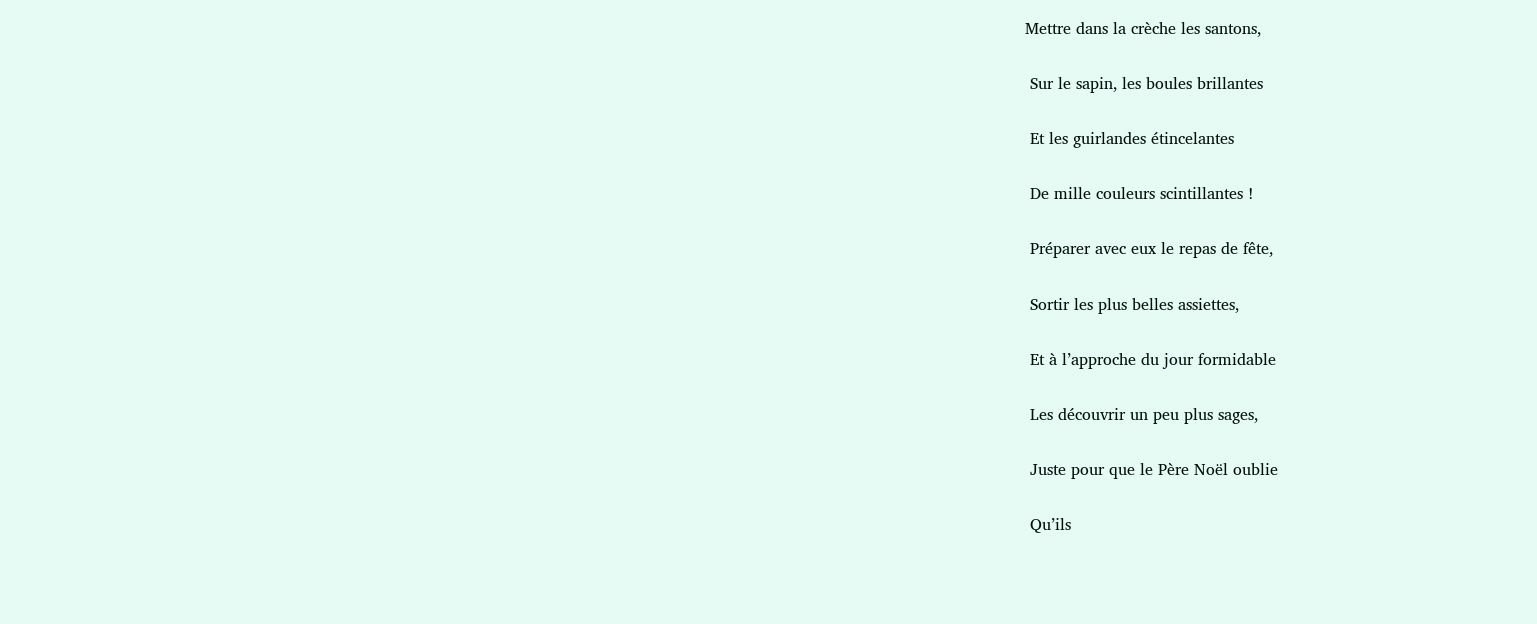Mettre dans la crèche les santons,

 Sur le sapin, les boules brillantes

 Et les guirlandes étincelantes

 De mille couleurs scintillantes !

 Préparer avec eux le repas de fête,

 Sortir les plus belles assiettes,

 Et à l’approche du jour formidable

 Les découvrir un peu plus sages,

 Juste pour que le Père Noël oublie

 Qu’ils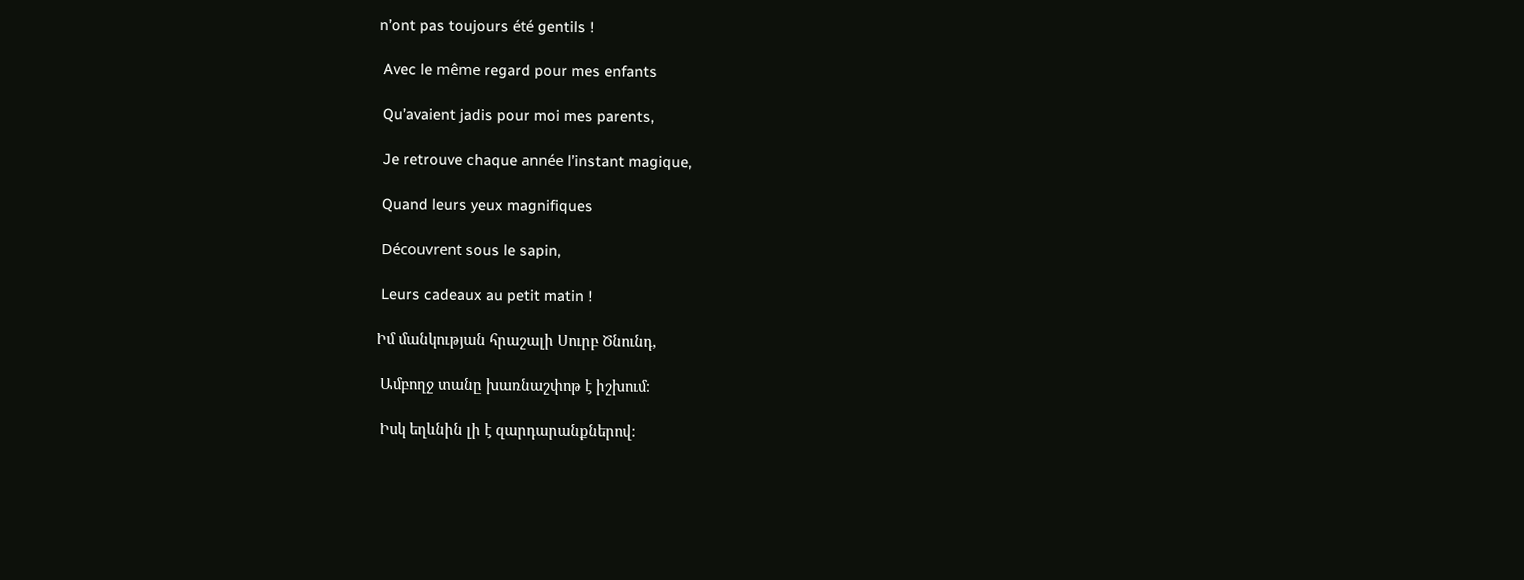n’ont pas toujours été gentils !

 Avec le même regard pour mes enfants

 Qu’avaient jadis pour moi mes parents,

 Je retrouve chaque année l’instant magique,

 Quand leurs yeux magnifiques

 Découvrent sous le sapin,

 Leurs cadeaux au petit matin !

Իմ մանկության հրաշալի Սուրբ Ծնունդ,

 Ամբողջ տանը խառնաշփոթ է իշխում։

 Իսկ եղևնին լի է զարդարանքներով։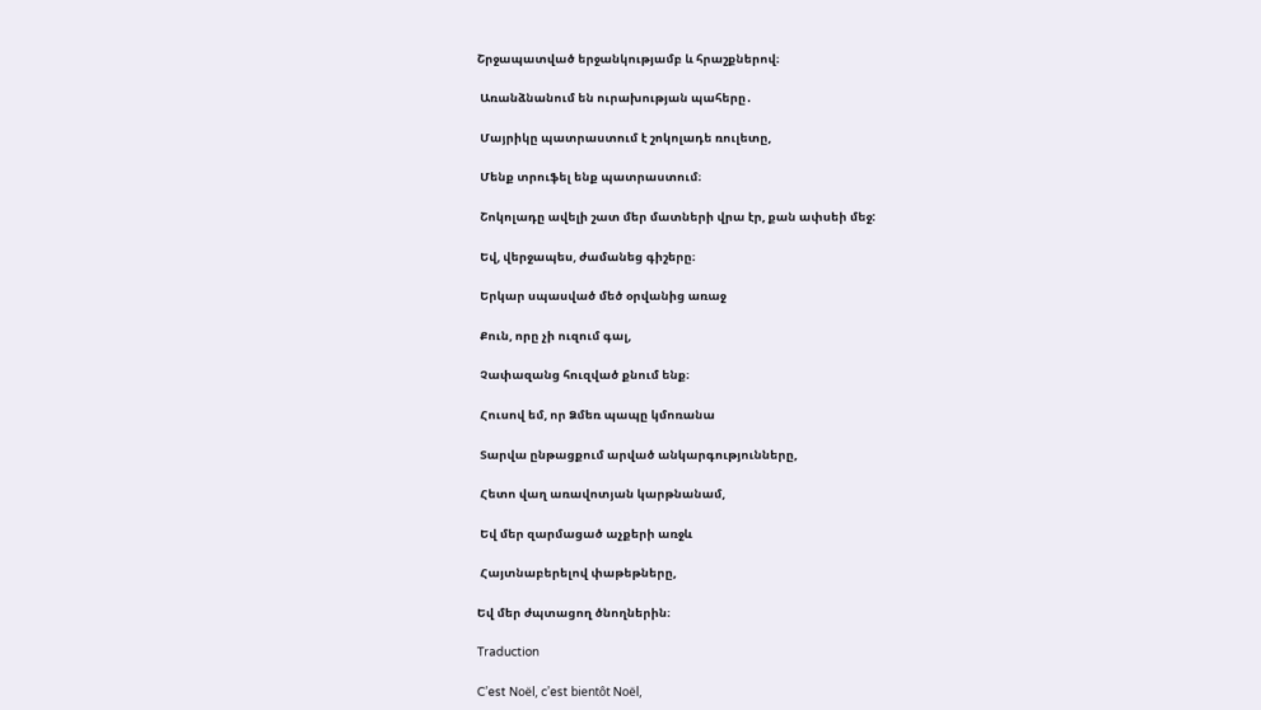Շրջապատված երջանկությամբ և հրաշքներով։

 Առանձնանում են ուրախության պահերը․

 Մայրիկը պատրաստում է շոկոլադե ռուլետը,

 Մենք տրուֆել ենք պատրաստում։

 Շոկոլադը ավելի շատ մեր մատների վրա էր, քան ափսեի մեջ:

 Եվ, վերջապես, ժամանեց գիշերը։

 Երկար սպասված մեծ օրվանից առաջ

 Քուն, որը չի ուզում գալ,

 Չափազանց հուզված քնում ենք։

 Հուսով եմ, որ Ձմեռ պապը կմոռանա

 Տարվա ընթացքում արված անկարգությունները,

 Հետո վաղ առավոտյան կարթնանամ,

 Եվ մեր զարմացած աչքերի առջև

 Հայտնաբերելով փաթեթները,

Եվ մեր ժպտացող ծնողներին։

Traduction

C’est Noël, c’est bientôt Noël,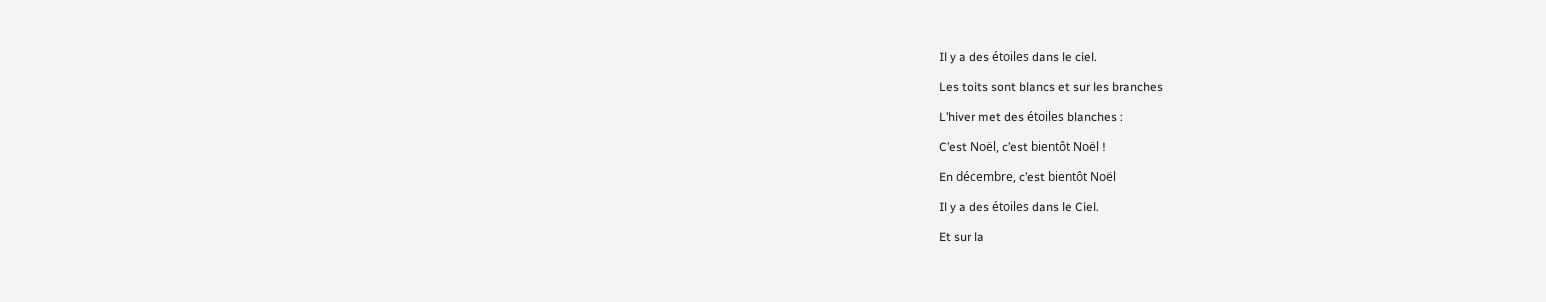Il y a des étoiles dans le ciel.

Les toits sont blancs et sur les branches

L’hiver met des étoiles blanches :

C’est Noël, c’est bientôt Noël !

En décembre, c’est bientôt Noël

Il y a des étoiles dans le Ciel.

Et sur la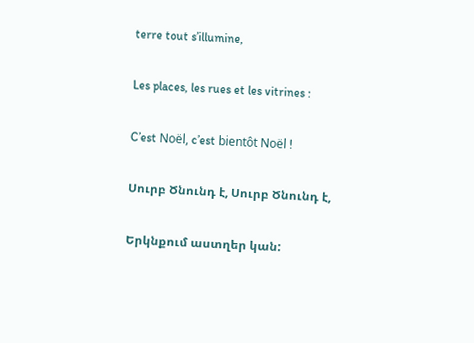terre tout s’illumine,

Les places, les rues et les vitrines :

C’est Noël, c’est bientôt Noël !

Սուրբ Ծնունդ է, Սուրբ Ծնունդ է,

Երկնքում աստղեր կան: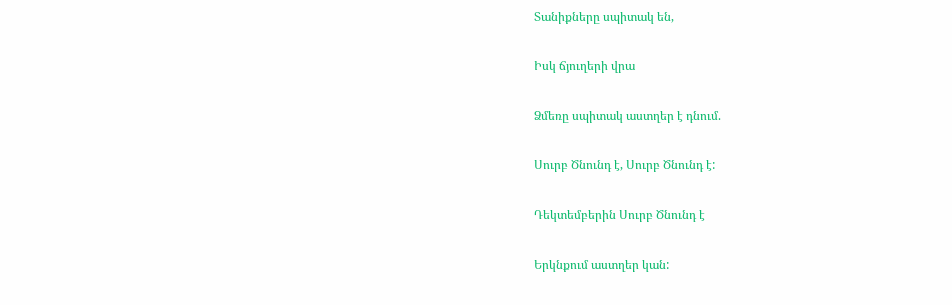Տանիքները սպիտակ են,

Իսկ ճյուղերի վրա

Ձմեռը սպիտակ աստղեր է դնում.

Սուրբ Ծնունդ է, Սուրբ Ծնունդ է:

Դեկտեմբերին Սուրբ Ծնունդ է

Երկնքում աստղեր կան: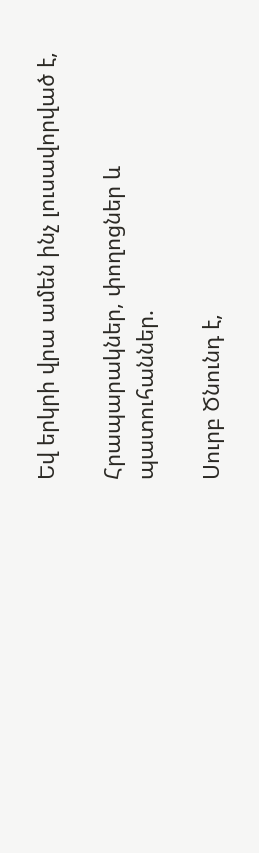Եվ երկրի վրա ամեն ինչ լուսավորված է,

Հրապարակներ, փողոցներ և պատուհաններ.

Սուրբ Ծնունդ է,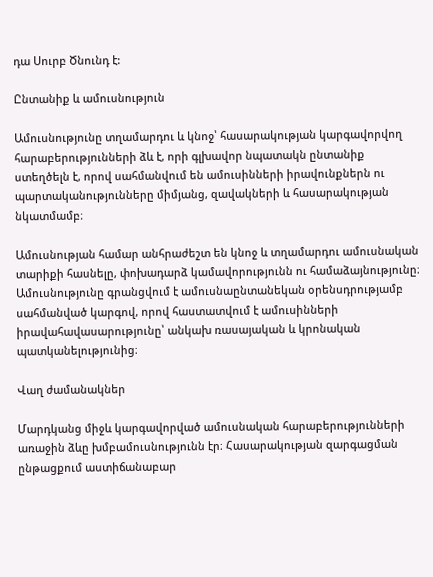դա Սուրբ Ծնունդ է:

Ընտանիք և ամուսնություն

Ամուսնությունը տղամարդու և կնոջ՝ հասարակության կարգավորվող հարաբերությունների ձև է, որի գլխավոր նպատակն ընտանիք ստեղծելն է, որով սահմանվում են ամուսինների իրավունքներն ու պարտականությունները միմյանց, զավակների և հասարակության նկատմամբ։

Ամուսնության համար անհրաժեշտ են կնոջ և տղամարդու ամուսնական տարիքի հասնելը, փոխադարձ կամավորությունն ու համաձայնությունը։ Ամուսնությունը գրանցվում է ամուսնաընտանեկան օրենսդրությամբ սահմանված կարգով, որով հաստատվում է ամուսինների իրավահավասարությունը՝ անկախ ռասայական և կրոնական պատկանելությունից։

Վաղ ժամանակներ

Մարդկանց միջև կարգավորված ամուսնական հարաբերությունների առաջին ձևը խմբամուսնությունն էր։ Հասարակության զարգացման ընթացքում աստիճանաբար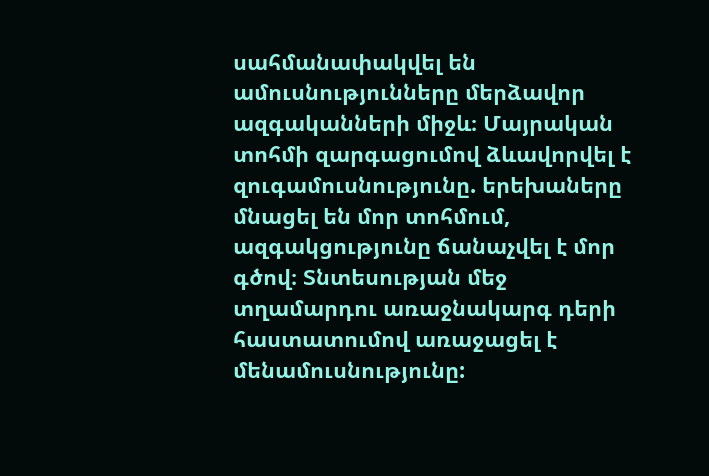սահմանափակվել են ամուսնությունները մերձավոր ազգականների միջև։ Մայրական տոհմի զարգացումով ձևավորվել է զուգամուսնությունը. երեխաները մնացել են մոր տոհմում, ազգակցությունը ճանաչվել է մոր գծով։ Տնտեսության մեջ տղամարդու առաջնակարգ դերի հաստատումով առաջացել է մենամուսնությունը: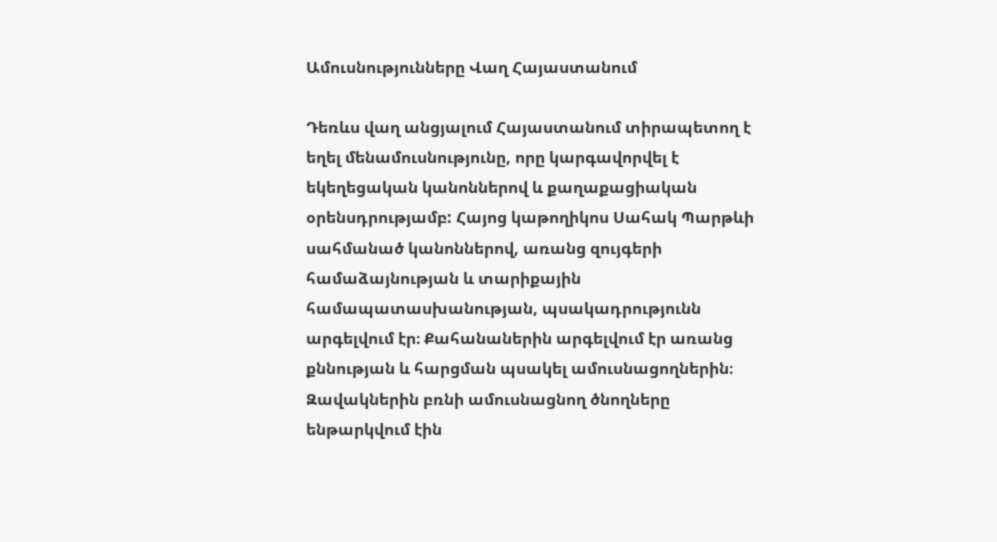Ամուսնությունները Վաղ Հայաստանում

Դեռևս վաղ անցյալում Հայաստանում տիրապետող է եղել մենամուսնությունը, որը կարգավորվել է եկեղեցական կանոններով և քաղաքացիական օրենսդրությամբ: Հայոց կաթողիկոս Սահակ Պարթևի սահմանած կանոններով, առանց զույգերի համաձայնության և տարիքային համապատասխանության, պսակադրությունն արգելվում էր։ Քահանաներին արգելվում էր առանց քննության և հարցման պսակել ամուսնացողներին։ Զավակներին բռնի ամուսնացնող ծնողները ենթարկվում էին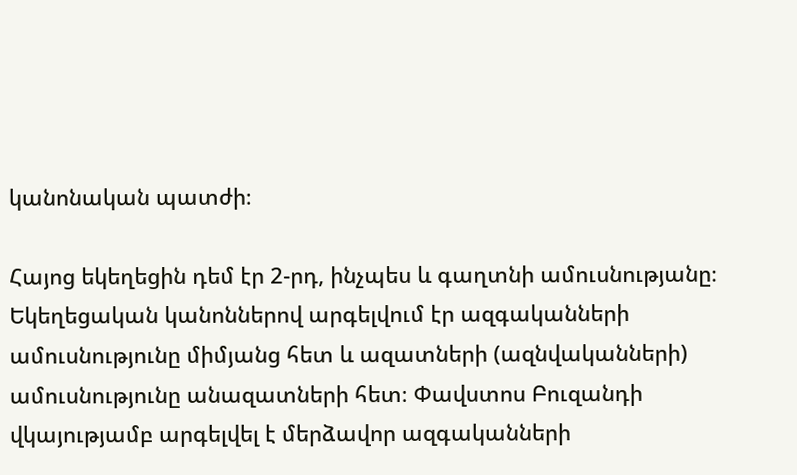կանոնական պատժի։

Հայոց եկեղեցին դեմ էր 2-րդ, ինչպես և գաղտնի ամուսնությանը։ Եկեղեցական կանոններով արգելվում էր ազգականների ամուսնությունը միմյանց հետ և ազատների (ազնվականների) ամուսնությունը անազատների հետ։ Փավստոս Բուզանդի վկայությամբ արգելվել է մերձավոր ազգականների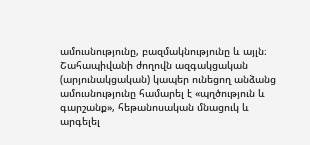ամուսնությունը, բազմակնությունը և այլն։ Շահապիվանի ժողովն ազգակցական (արյունակցական) կապեր ունեցող անձանց ամուսնությունը համարել է «պղծություն և գարշանք», հեթանոսական մնացուկ և արգելել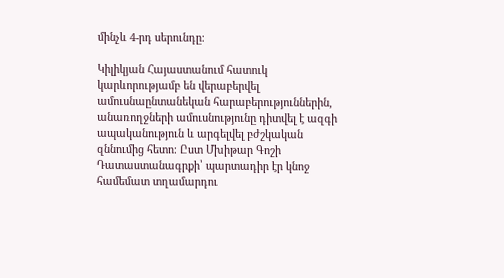մինչև 4-րդ սերունդը։

Կիլիկյան Հայաստանում հատուկ կարևորությամբ են վերաբերվել ամուսնաընտանեկան հարաբերություններին, անառողջների ամուսնությունը դիտվել է ազգի ապականություն և արգելվել բժշկական զննումից հետո։ Ըստ Մխիթար Գոշի Դատաստանագրքի՝ պարտադիր էր կնոջ համեմատ տղամարդու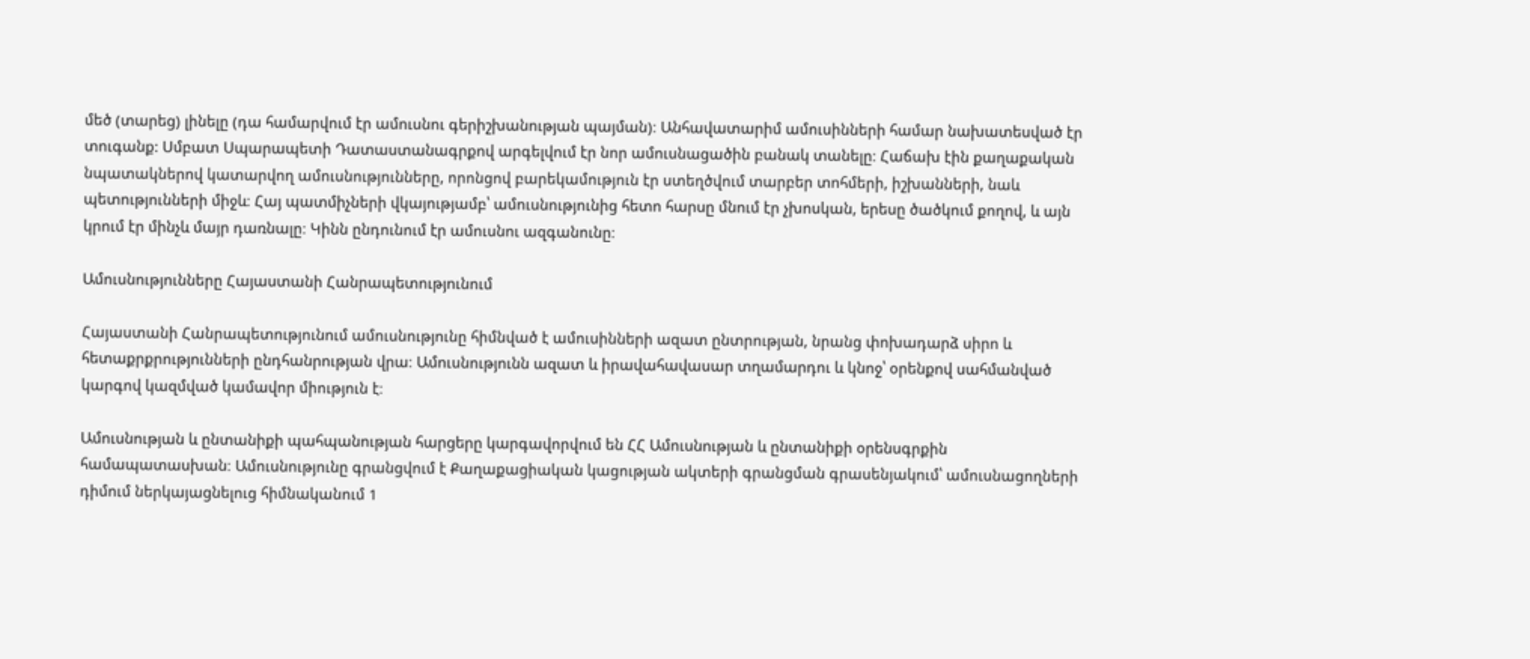մեծ (տարեց) լինելը (դա համարվում էր ամուսնու գերիշխանության պայման)։ Անհավատարիմ ամուսինների համար նախատեսված էր տուգանք: Սմբատ Սպարապետի Դատաստանագրքով արգելվում էր նոր ամուսնացածին բանակ տանելը։ Հաճախ էին քաղաքական նպատակներով կատարվող ամուսնությունները, որոնցով բարեկամություն էր ստեղծվում տարբեր տոհմերի, իշխանների, նաև պետությունների միջև։ Հայ պատմիչների վկայությամբ՝ ամուսնությունից հետո հարսը մնում էր չխոսկան, երեսը ծածկում քողով, և այն կրում էր մինչև մայր դառնալը։ Կինն ընդունում էր ամուսնու ազգանունը։

Ամուսնությունները Հայաստանի Հանրապետությունում

Հայաստանի Հանրապետությունում ամուսնությունը հիմնված է ամուսինների ազատ ընտրության, նրանց փոխադարձ սիրո և հետաքրքրությունների ընդհանրության վրա։ Ամուսնությունն ազատ և իրավահավասար տղամարդու և կնոջ՝ օրենքով սահմանված կարգով կազմված կամավոր միություն է։

Ամուսնության և ընտանիքի պահպանության հարցերը կարգավորվում են ՀՀ Ամուսնության և ընտանիքի օրենսգրքին համապատասխան։ Ամուսնությունը գրանցվում է Քաղաքացիական կացության ակտերի գրանցման գրասենյակում՝ ամուսնացողների դիմում ներկայացնելուց հիմնականում 1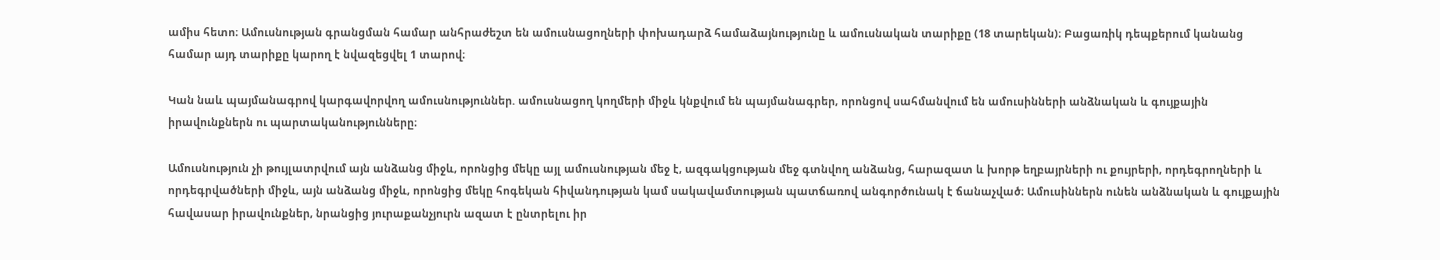ամիս հետո։ Ամուսնության գրանցման համար անհրաժեշտ են ամուսնացողների փոխադարձ համաձայնությունը և ամուսնական տարիքը (18 տարեկան)։ Բացառիկ դեպքերում կանանց համար այդ տարիքը կարող է նվազեցվել 1 տարով։

Կան նաև պայմանագրով կարգավորվող ամուսնություններ. ամուսնացող կողմերի միջև կնքվում են պայմանագրեր, որոնցով սահմանվում են ամուսինների անձնական և գույքային իրավունքներն ու պարտականությունները։

Ամուսնություն չի թույլատրվում այն անձանց միջև, որոնցից մեկը այլ ամուսնության մեջ է, ազգակցության մեջ գտնվող անձանց, հարազատ և խորթ եղբայրների ու քույրերի, որդեգրողների և որդեգրվածների միջև, այն անձանց միջև, որոնցից մեկը հոգեկան հիվանդության կամ սակավամտության պատճառով անգործունակ է ճանաչված։ Ամուսիններն ունեն անձնական և գույքային հավասար իրավունքներ, նրանցից յուրաքանչյուրն ազատ է ընտրելու իր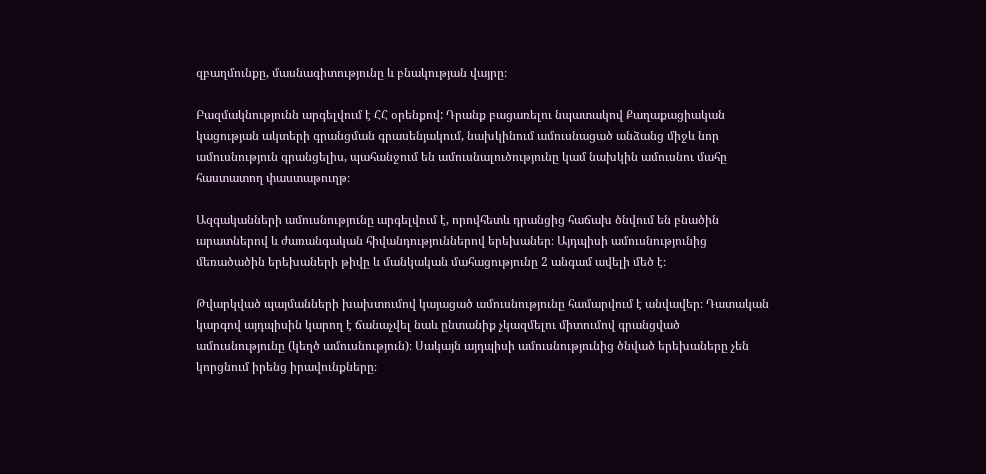զբաղմունքը, մասնագիտությունը և բնակության վայրը։

Բազմակնությունն արգելվում է ՀՀ օրենքով: Դրանք բացառելու նպատակով Քաղաքացիական կացության ակտերի գրանցման գրասենյակում, նախկինում ամուսնացած անձանց միջև նոր ամուսնություն գրանցելիս, պահանջում են ամուսնալուծությունը կամ նախկին ամուսնու մահը հաստատող փաստաթուղթ։

Ազգականների ամուսնությունը արգելվում է, որովհետև դրանցից հաճախ ծնվում են բնածին արատներով և ժառանգական հիվանդություններով երեխաներ։ Այդպիսի ամուսնությունից մեռածածին երեխաների թիվը և մանկական մահացությունը 2 անգամ ավելի մեծ է։

Թվարկված պայմանների խախտումով կայացած ամուսնությունը համարվում է անվավեր։ Դատական կարգով այդպիսին կարող է ճանաչվել նաև ընտանիք չկազմելու միտումով գրանցված ամուսնությունը (կեղծ ամուսնություն)։ Սակայն այդպիսի ամուսնությունից ծնված երեխաները չեն կորցնում իրենց իրավունքները։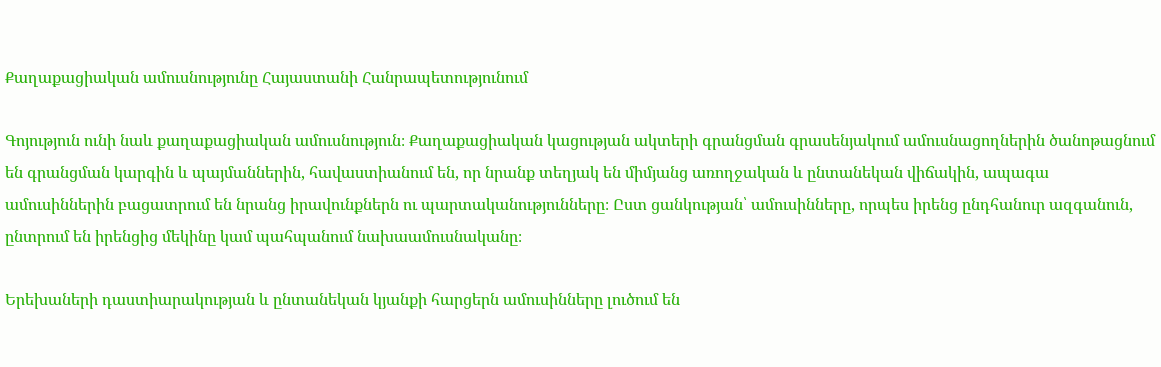Քաղաքացիական ամուսնությունը Հայաստանի Հանրապետությունում

Գոյություն ունի նաև քաղաքացիական ամուսնություն։ Քաղաքացիական կացության ակտերի գրանցման գրասենյակում ամուսնացողներին ծանոթացնում են գրանցման կարգին և պայմաններին, հավաստիանում են, որ նրանք տեղյակ են միմյանց առողջական և ընտանեկան վիճակին, ապագա ամուսիններին բացատրում են նրանց իրավունքներն ու պարտականությունները։ Ըստ ցանկության՝ ամուսինները, որպես իրենց ընդհանուր ազգանուն, ընտրում են իրենցից մեկինը կամ պահպանում նախաամուսնականը։

Երեխաների դաստիարակության և ընտանեկան կյանքի հարցերն ամուսինները լուծում են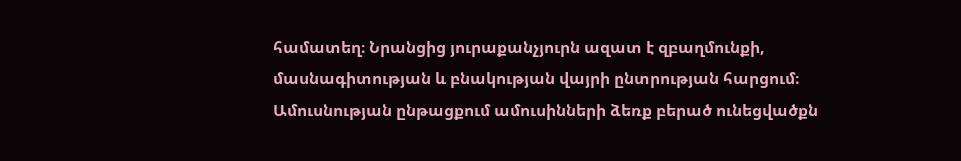համատեղ։ Նրանցից յուրաքանչյուրն ազատ է զբաղմունքի, մասնագիտության և բնակության վայրի ընտրության հարցում։ Ամուսնության ընթացքում ամուսինների ձեռք բերած ունեցվածքն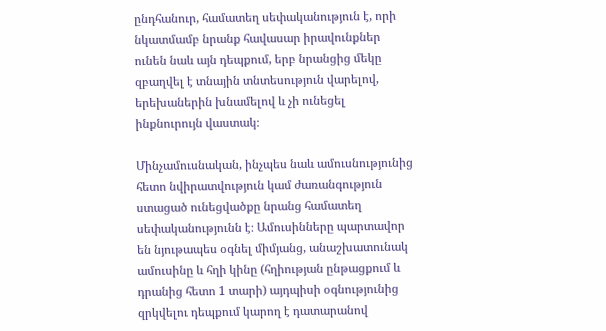ընդհանուր, համատեղ սեփականություն է, որի նկատմամբ նրանք հավասար իրավունքներ ունեն նաև այն դեպքում, երբ նրանցից մեկը զբաղվել է տնային տնտեսություն վարելով, երեխաներին խնամելով և չի ունեցել ինքնուրույն վաստակ։

Մինչամուսնական, ինչպես նաև ամուսնությունից հետո նվիրատվություն կամ ժառանգություն ստացած ունեցվածքը նրանց համատեղ սեփականությունն է։ Ամուսինները պարտավոր են նյութապես օգնել միմյանց, անաշխատունակ ամուսինը և հղի կինը (հղիության ընթացքում և դրանից հետո 1 տարի) այդպիսի օգնությունից զրկվելու դեպքում կարող է դատարանով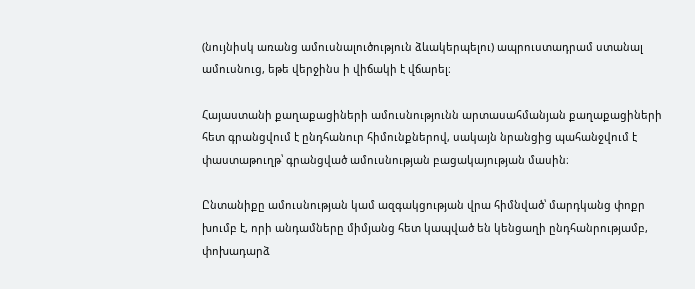(նույնիսկ առանց ամուսնալուծություն ձևակերպելու) ապրուստադրամ ստանալ ամուսնուց, եթե վերջինս ի վիճակի է վճարել։

Հայաստանի քաղաքացիների ամուսնությունն արտասահմանյան քաղաքացիների հետ գրանցվում է ընդհանուր հիմունքներով, սակայն նրանցից պահանջվում է փաստաթուղթ՝ գրանցված ամուսնության բացակայության մասին։

Ընտանիքը ամուսնության կամ ազգակցության վրա հիմնված՝ մարդկանց փոքր խումբ է, որի անդամները միմյանց հետ կապված են կենցաղի ընդհանրությամբ, փոխադարձ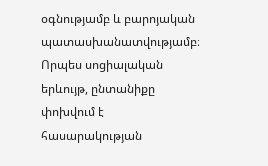օգնությամբ և բարոյական պատասխանատվությամբ։ Որպես սոցիալական երևույթ, ընտանիքը փոխվում է հասարակության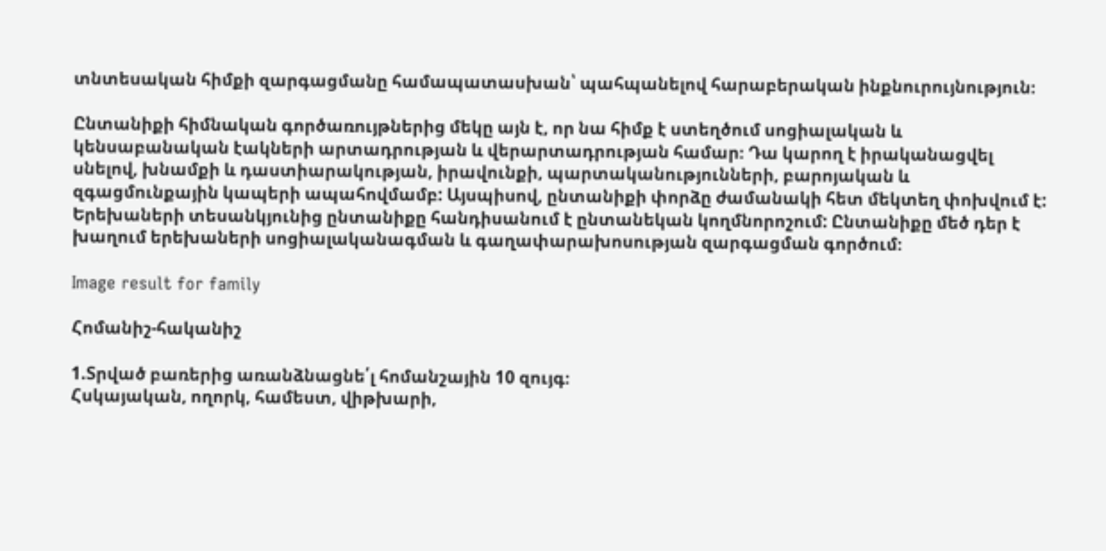տնտեսական հիմքի զարգացմանը համապատասխան՝ պահպանելով հարաբերական ինքնուրույնություն։

Ընտանիքի հիմնական գործառույթներից մեկը այն է, որ նա հիմք է ստեղծում սոցիալական և կենսաբանական էակների արտադրության և վերարտադրության համար։ Դա կարող է իրականացվել սնելով, խնամքի և դաստիարակության, իրավունքի, պարտականությունների, բարոյական և զգացմունքային կապերի ապահովմամբ: Այսպիսով, ընտանիքի փորձը ժամանակի հետ մեկտեղ փոխվում է: Երեխաների տեսանկյունից ընտանիքը հանդիսանում է ընտանեկան կողմնորոշում: Ընտանիքը մեծ դեր է խաղում երեխաների սոցիալականագման և գաղափարախոսության զարգացման գործում։

Image result for family

Հոմանիշ-հականիշ

1.Տրված բառերից առանձնացնե՛լ հոմանշային 10 զույգ։
Հսկայական, ողորկ, համեստ, վիթխարի,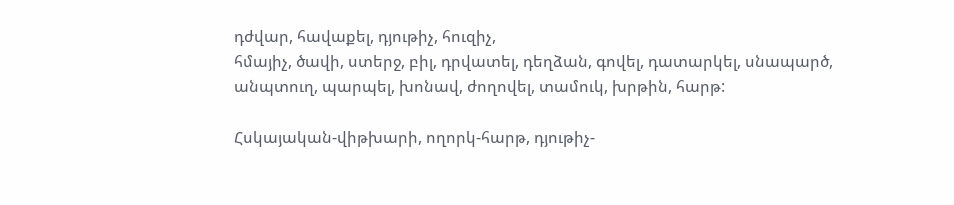դժվար, հավաքել, դյութիչ, հուզիչ,
հմայիչ, ծավի, ստերջ, բիլ, դրվատել, դեղձան, գովել, դատարկել, սնապարծ,
անպտուղ, պարպել, խոնավ, ժողովել, տամուկ, խրթին, հարթ:

Հսկայական-վիթխարի, ողորկ-հարթ, դյութիչ-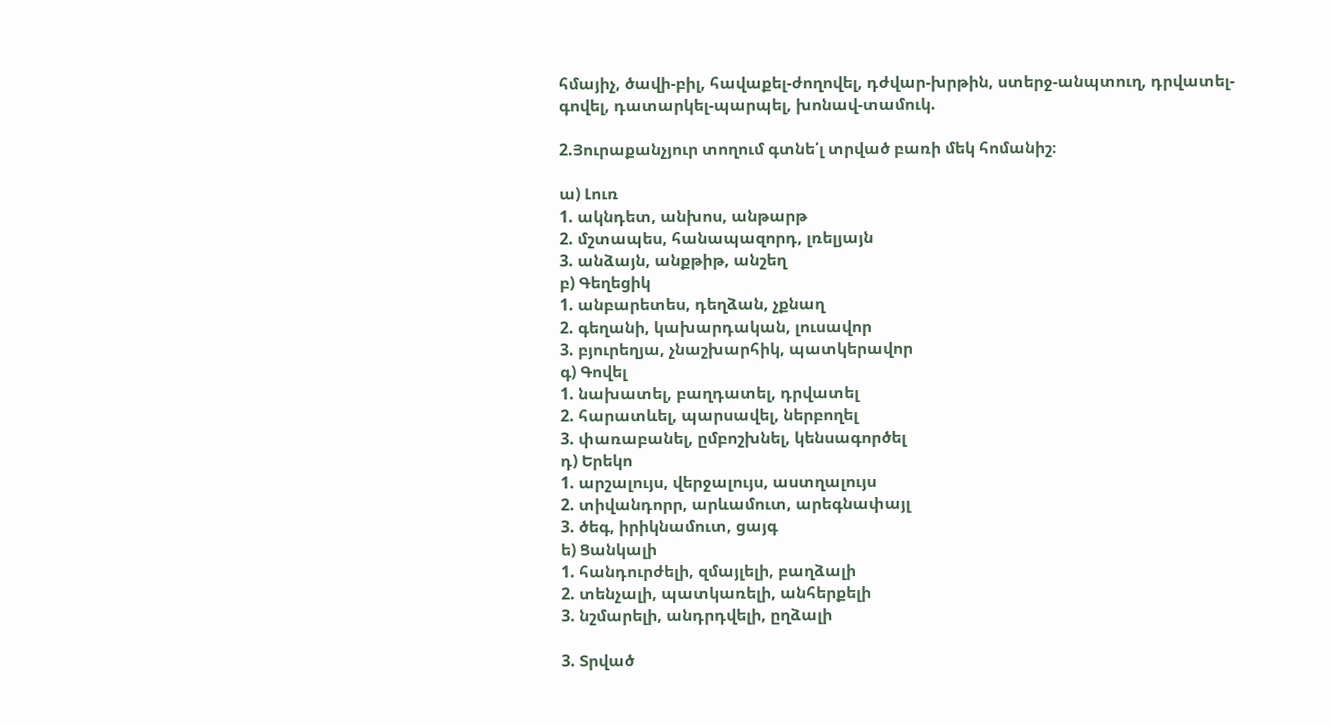հմայիչ, ծավի-բիլ, հավաքել-ժողովել, դժվար-խրթին, ստերջ-անպտուղ, դրվատել-գովել, դատարկել-պարպել, խոնավ-տամուկ.

2.Յուրաքանչյուր տողում գտնե՛լ տրված բառի մեկ հոմանիշ։

ա) Լուռ
1. ակնդետ, անխոս, անթարթ
2. մշտապես, հանապազորդ, լռելյայն
3. անձայն, անքթիթ, անշեղ
բ) Գեղեցիկ
1. անբարետես, դեղձան, չքնաղ
2. գեղանի, կախարդական, լուսավոր
3. բյուրեղյա, չնաշխարհիկ, պատկերավոր
գ) Գովել
1. նախատել, բաղդատել, դրվատել
2. հարատևել, պարսավել, ներբողել
3. փառաբանել, ըմբոշխնել, կենսագործել
դ) Երեկո
1. արշալույս, վերջալույս, աստղալույս
2. տիվանդորր, արևամուտ, արեգնափայլ
3. ծեգ, իրիկնամուտ, ցայգ
ե) Ցանկալի
1. հանդուրժելի, զմայլելի, բաղձալի
2. տենչալի, պատկառելի, անհերքելի
3. նշմարելի, անդրդվելի, ըղձալի

3. Տրված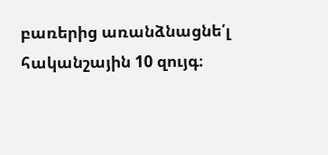բառերից առանձնացնե՛լ հականշային 10 զույգ։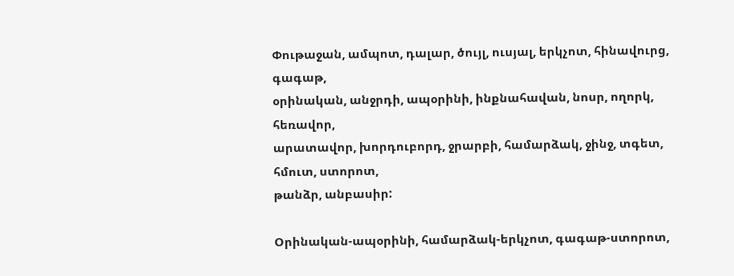Փութաջան, ամպոտ, դալար, ծույլ, ուսյալ, երկչոտ, հինավուրց, գագաթ,
օրինական, անջրդի, ապօրինի, ինքնահավան, նոսր, ողորկ, հեռավոր,
արատավոր, խորդուբորդ, ջրարբի, համարձակ, ջինջ, տգետ, հմուտ, ստորոտ,
թանձր, անբասիր:

Օրինական-ապօրինի, համարձակ-երկչոտ, գագաթ-ստորոտ,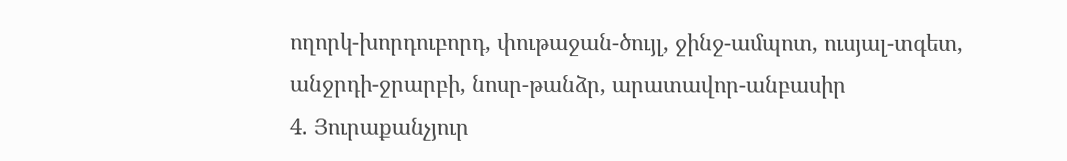ողորկ-խորդուբորդ, փութաջան-ծույլ, ջինջ-ամպոտ, ուսյալ-տգետ, անջրդի-ջրարբի, նոսր-թանձր, արատավոր-անբասիր
4. Յուրաքանչյուր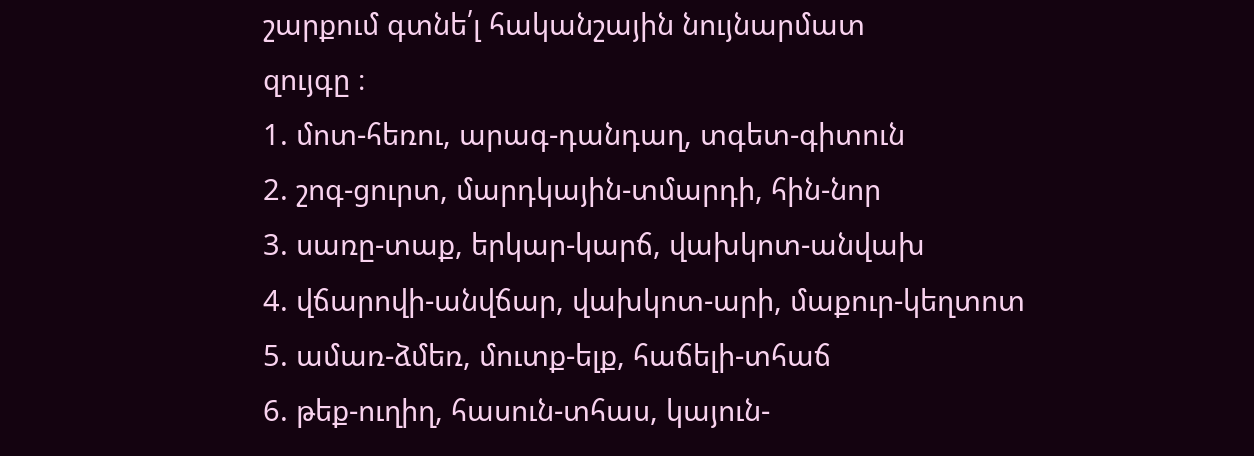շարքում գտնե՛լ հականշային նույնարմատ
զույգը ։
1. մոտ-հեռու, արագ-դանդաղ, տգետ-գիտուն
2. շոգ-ցուրտ, մարդկային-տմարդի, հին-նոր
3. սառը-տաք, երկար-կարճ, վախկոտ-անվախ
4. վճարովի-անվճար, վախկոտ-արի, մաքուր-կեղտոտ
5. ամառ-ձմեռ, մուտք-ելք, հաճելի-տհաճ
6. թեք-ուղիղ, հասուն-տհաս, կայուն-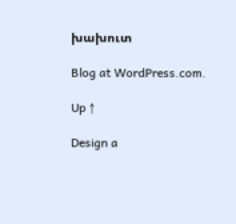խախուտ

Blog at WordPress.com.

Up ↑

Design a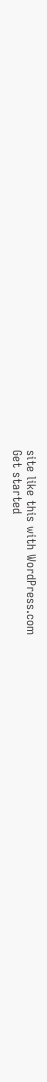site like this with WordPress.com
Get started